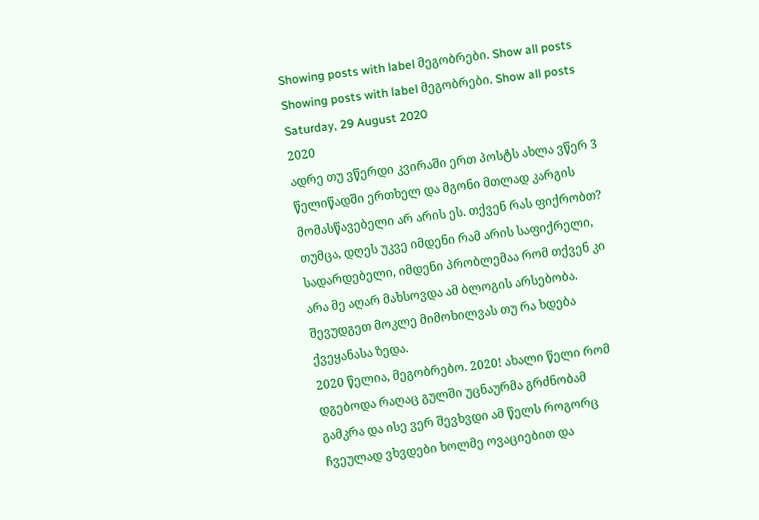Showing posts with label მეგობრები. Show all posts
Showing posts with label მეგობრები. Show all posts
Saturday, 29 August 2020
2020
ადრე თუ ვწერდი კვირაში ერთ პოსტს ახლა ვწერ 3 წელიწადში ერთხელ და მგონი მთლად კარგის მომასწავებელი არ არის ეს. თქვენ რას ფიქრობთ?
თუმცა, დღეს უკვე იმდენი რამ არის საფიქრელი, სადარდებელი, იმდენი პრობლემაა რომ თქვენ კი არა მე აღარ მახსოვდა ამ ბლოგის არსებობა. შევუდგეთ მოკლე მიმოხილვას თუ რა ხდება ქვეყანასა ზედა.
2020 წელია, მეგობრებო. 2020! ახალი წელი რომ დგებოდა რაღაც გულში უცნაურმა გრძნობამ გამკრა და ისე ვერ შევხვდი ამ წელს როგორც ჩვეულად ვხვდები ხოლმე ოვაციებით და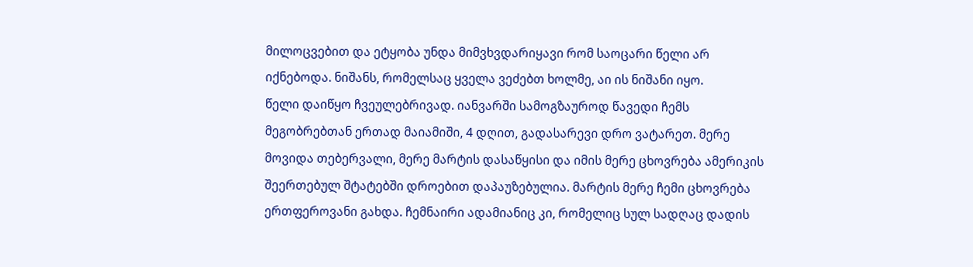მილოცვებით და ეტყობა უნდა მიმვხვდარიყავი რომ საოცარი წელი არ იქნებოდა. ნიშანს, რომელსაც ყველა ვეძებთ ხოლმე, აი ის ნიშანი იყო.
წელი დაიწყო ჩვეულებრივად. იანვარში სამოგზაუროდ წავედი ჩემს მეგობრებთან ერთად მაიამიში, 4 დღით, გადასარევი დრო ვატარეთ. მერე მოვიდა თებერვალი, მერე მარტის დასაწყისი და იმის მერე ცხოვრება ამერიკის შეერთებულ შტატებში დროებით დაპაუზებულია. მარტის მერე ჩემი ცხოვრება ერთფეროვანი გახდა. ჩემნაირი ადამიანიც კი, რომელიც სულ სადღაც დადის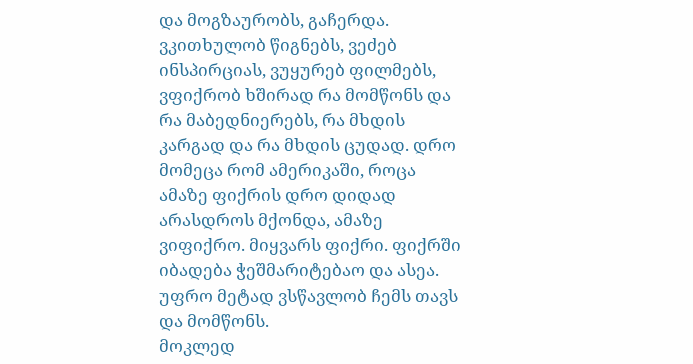და მოგზაურობს, გაჩერდა. ვკითხულობ წიგნებს, ვეძებ ინსპირციას, ვუყურებ ფილმებს, ვფიქრობ ხშირად რა მომწონს და რა მაბედნიერებს, რა მხდის კარგად და რა მხდის ცუდად. დრო მომეცა რომ ამერიკაში, როცა ამაზე ფიქრის დრო დიდად არასდროს მქონდა, ამაზე ვიფიქრო. მიყვარს ფიქრი. ფიქრში იბადება ჭეშმარიტებაო და ასეა. უფრო მეტად ვსწავლობ ჩემს თავს და მომწონს.
მოკლედ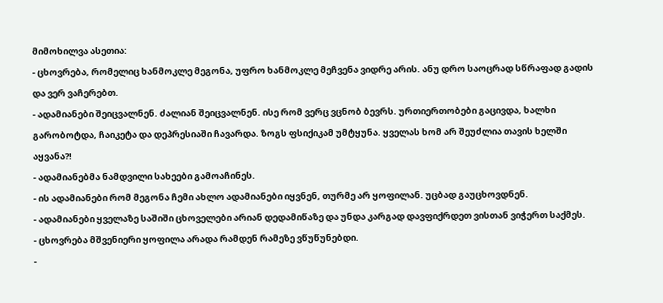მიმოხილვა ასეთია:
- ცხოვრება, რომელიც ხანმოკლე მეგონა, უფრო ხანმოკლე მეჩვენა ვიდრე არის. ანუ დრო საოცრად სწრაფად გადის და ვერ ვაჩერებთ.
- ადამიანები შეიცვალნენ. ძალიან შეიცვალნენ. ისე რომ ვერც ვცნობ ბევრს. ურთიერთობები გაცივდა, ხალხი გარობოტდა, ჩაიკეტა და დეპრესიაში ჩავარდა. ზოგს ფსიქიკამ უმტყუნა. ყველას ხომ არ შეუძლია თავის ხელში აყვანა?!
- ადამიანებმა ნამდვილი სახეები გამოაჩინეს.
- ის ადამიანები რომ მეგონა ჩემი ახლო ადამიანები იყვნენ, თურმე არ ყოფილან. უცბად გაუცხოვდნენ.
- ადამიანები ყველაზე საშიში ცხოველები არიან დედამიწაზე და უნდა კარგად დავფიქრდეთ ვისთან ვიჭერთ საქმეს.
- ცხოვრება მშვენიერი ყოფილა არადა რამდენ რამეზე ვწუწუნებდი.
-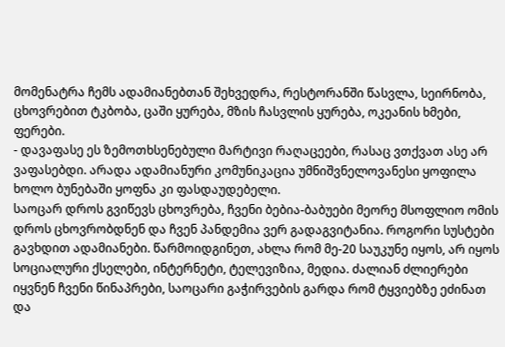მომენატრა ჩემს ადამიანებთან შეხვედრა, რესტორანში წასვლა, სეირნობა, ცხოვრებით ტკბობა, ცაში ყურება, მზის ჩასვლის ყურება, ოკეანის ხმები, ფერები.
- დავაფასე ეს ზემოთხსენებული მარტივი რაღაცეები, რასაც ვთქვათ ასე არ ვაფასებდი. არადა ადამიანური კომუნიკაცია უმნიშვნელოვანესი ყოფილა ხოლო ბუნებაში ყოფნა კი ფასდაუდებელი.
საოცარ დროს გვიწევს ცხოვრება, ჩვენი ბებია-ბაბუები მეორე მსოფლიო ომის დროს ცხოვრობდნენ და ჩვენ პანდემია ვერ გადაგვიტანია. როგორი სუსტები გავხდით ადამიანები. წარმოიდგინეთ, ახლა რომ მე-20 საუკუნე იყოს, არ იყოს სოციალური ქსელები, ინტერნეტი, ტელევიზია, მედია. ძალიან ძლიერები იყვნენ ჩვენი წინაპრები, საოცარი გაჭირვების გარდა რომ ტყვიებზე ეძინათ და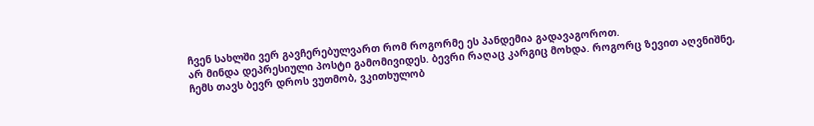ჩვენ სახლში ვერ გავჩერებულვართ რომ როგორმე ეს პანდემია გადავაგოროთ.
არ მინდა დეპრესიული პოსტი გამომივიდეს. ბევრი რაღაც კარგიც მოხდა. როგორც ზევით აღვნიშნე, ჩემს თავს ბევრ დროს ვუთმობ, ვკითხულობ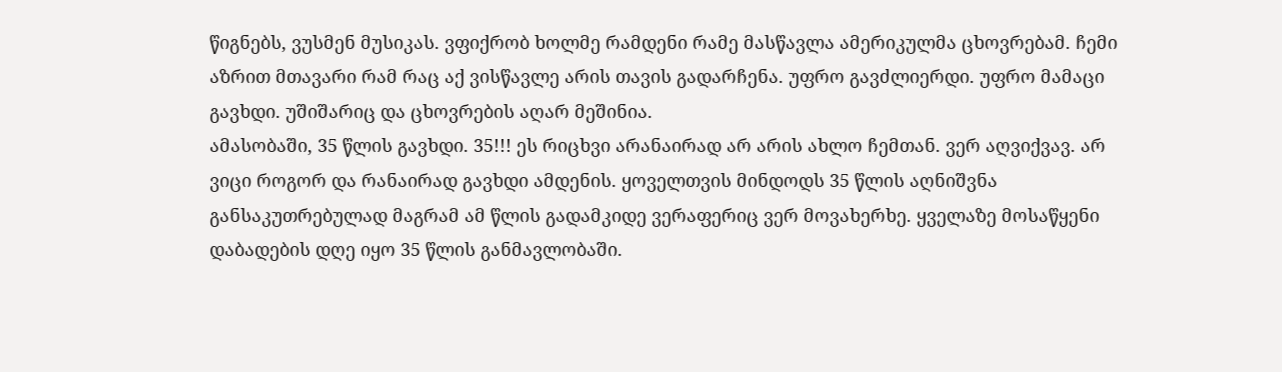წიგნებს, ვუსმენ მუსიკას. ვფიქრობ ხოლმე რამდენი რამე მასწავლა ამერიკულმა ცხოვრებამ. ჩემი აზრით მთავარი რამ რაც აქ ვისწავლე არის თავის გადარჩენა. უფრო გავძლიერდი. უფრო მამაცი გავხდი. უშიშარიც და ცხოვრების აღარ მეშინია.
ამასობაში, 35 წლის გავხდი. 35!!! ეს რიცხვი არანაირად არ არის ახლო ჩემთან. ვერ აღვიქვავ. არ ვიცი როგორ და რანაირად გავხდი ამდენის. ყოველთვის მინდოდს 35 წლის აღნიშვნა განსაკუთრებულად მაგრამ ამ წლის გადამკიდე ვერაფერიც ვერ მოვახერხე. ყველაზე მოსაწყენი დაბადების დღე იყო 35 წლის განმავლობაში.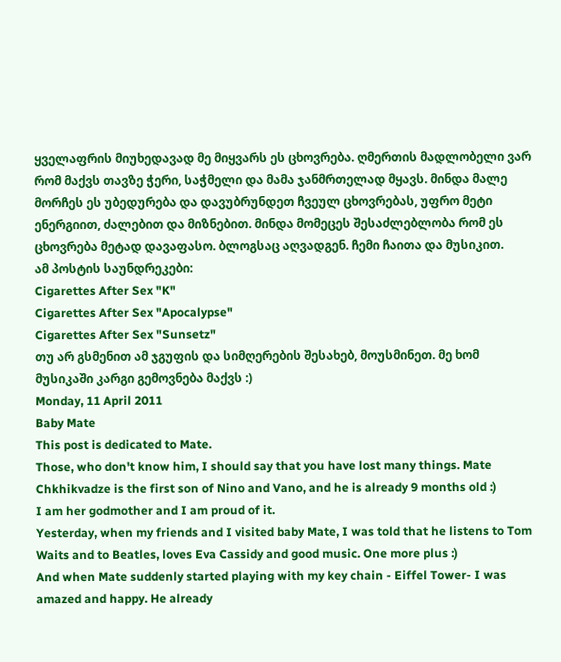ყველაფრის მიუხედავად მე მიყვარს ეს ცხოვრება. ღმერთის მადლობელი ვარ რომ მაქვს თავზე ჭერი, საჭმელი და მამა ჯანმრთელად მყავს. მინდა მალე მორჩეს ეს უბედურება და დავუბრუნდეთ ჩვეულ ცხოვრებას, უფრო მეტი ენერგიით, ძალებით და მიზნებით. მინდა მომეცეს შესაძლებლობა რომ ეს ცხოვრება მეტად დავაფასო. ბლოგსაც აღვადგენ. ჩემი ჩაითა და მუსიკით.
ამ პოსტის საუნდრეკები:
Cigarettes After Sex "K"
Cigarettes After Sex "Apocalypse"
Cigarettes After Sex "Sunsetz"
თუ არ გსმენით ამ ჯგუფის და სიმღერების შესახებ, მოუსმინეთ. მე ხომ მუსიკაში კარგი გემოვნება მაქვს :)
Monday, 11 April 2011
Baby Mate
This post is dedicated to Mate.
Those, who don't know him, I should say that you have lost many things. Mate Chkhikvadze is the first son of Nino and Vano, and he is already 9 months old :)
I am her godmother and I am proud of it.
Yesterday, when my friends and I visited baby Mate, I was told that he listens to Tom Waits and to Beatles, loves Eva Cassidy and good music. One more plus :)
And when Mate suddenly started playing with my key chain - Eiffel Tower- I was amazed and happy. He already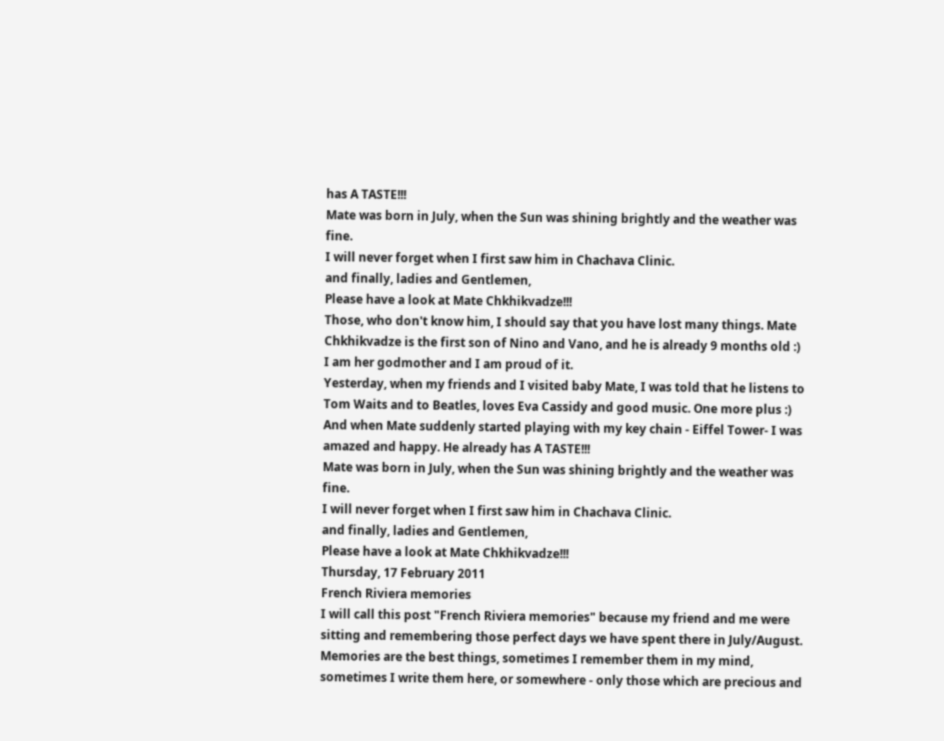has A TASTE!!!
Mate was born in July, when the Sun was shining brightly and the weather was fine.
I will never forget when I first saw him in Chachava Clinic.
and finally, ladies and Gentlemen,
Please have a look at Mate Chkhikvadze!!!
Those, who don't know him, I should say that you have lost many things. Mate Chkhikvadze is the first son of Nino and Vano, and he is already 9 months old :)
I am her godmother and I am proud of it.
Yesterday, when my friends and I visited baby Mate, I was told that he listens to Tom Waits and to Beatles, loves Eva Cassidy and good music. One more plus :)
And when Mate suddenly started playing with my key chain - Eiffel Tower- I was amazed and happy. He already has A TASTE!!!
Mate was born in July, when the Sun was shining brightly and the weather was fine.
I will never forget when I first saw him in Chachava Clinic.
and finally, ladies and Gentlemen,
Please have a look at Mate Chkhikvadze!!!
Thursday, 17 February 2011
French Riviera memories
I will call this post "French Riviera memories" because my friend and me were sitting and remembering those perfect days we have spent there in July/August.
Memories are the best things, sometimes I remember them in my mind, sometimes I write them here, or somewhere - only those which are precious and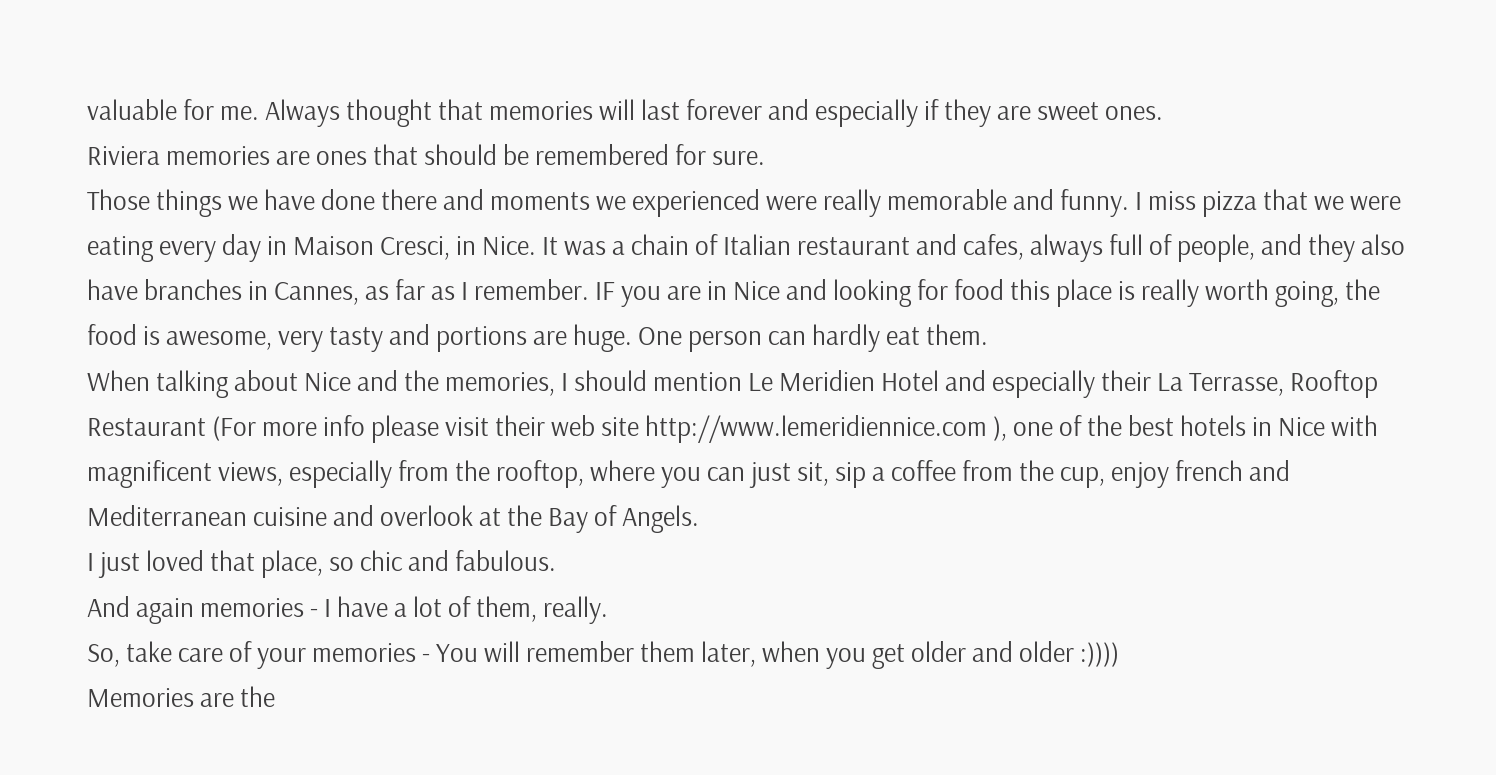valuable for me. Always thought that memories will last forever and especially if they are sweet ones.
Riviera memories are ones that should be remembered for sure.
Those things we have done there and moments we experienced were really memorable and funny. I miss pizza that we were eating every day in Maison Cresci, in Nice. It was a chain of Italian restaurant and cafes, always full of people, and they also have branches in Cannes, as far as I remember. IF you are in Nice and looking for food this place is really worth going, the food is awesome, very tasty and portions are huge. One person can hardly eat them.
When talking about Nice and the memories, I should mention Le Meridien Hotel and especially their La Terrasse, Rooftop Restaurant (For more info please visit their web site http://www.lemeridiennice.com ), one of the best hotels in Nice with magnificent views, especially from the rooftop, where you can just sit, sip a coffee from the cup, enjoy french and Mediterranean cuisine and overlook at the Bay of Angels.
I just loved that place, so chic and fabulous.
And again memories - I have a lot of them, really.
So, take care of your memories - You will remember them later, when you get older and older :))))
Memories are the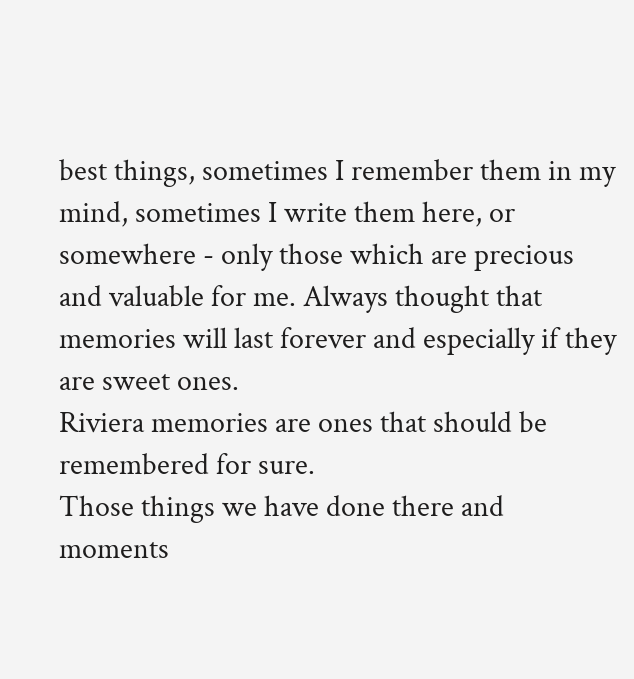best things, sometimes I remember them in my mind, sometimes I write them here, or somewhere - only those which are precious and valuable for me. Always thought that memories will last forever and especially if they are sweet ones.
Riviera memories are ones that should be remembered for sure.
Those things we have done there and moments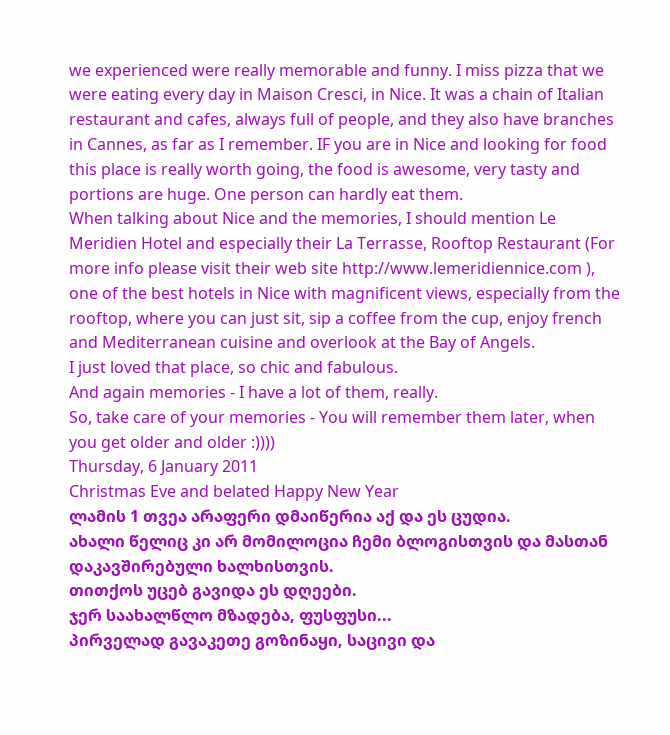we experienced were really memorable and funny. I miss pizza that we were eating every day in Maison Cresci, in Nice. It was a chain of Italian restaurant and cafes, always full of people, and they also have branches in Cannes, as far as I remember. IF you are in Nice and looking for food this place is really worth going, the food is awesome, very tasty and portions are huge. One person can hardly eat them.
When talking about Nice and the memories, I should mention Le Meridien Hotel and especially their La Terrasse, Rooftop Restaurant (For more info please visit their web site http://www.lemeridiennice.com ), one of the best hotels in Nice with magnificent views, especially from the rooftop, where you can just sit, sip a coffee from the cup, enjoy french and Mediterranean cuisine and overlook at the Bay of Angels.
I just loved that place, so chic and fabulous.
And again memories - I have a lot of them, really.
So, take care of your memories - You will remember them later, when you get older and older :))))
Thursday, 6 January 2011
Christmas Eve and belated Happy New Year
ლამის 1 თვეა არაფერი დმაიწერია აქ და ეს ცუდია.
ახალი წელიც კი არ მომილოცია ჩემი ბლოგისთვის და მასთან დაკავშირებული ხალხისთვის.
თითქოს უცებ გავიდა ეს დღეები.
ჯერ საახალწლო მზადება, ფუსფუსი...
პირველად გავაკეთე გოზინაყი, საცივი და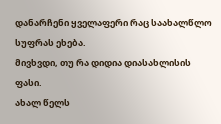დანარჩენი ყველაფერი რაც საახალწლო სუფრას ეხება.
მივხვდი, თუ რა დიდია დიასახლისის ფასი.
ახალ წელს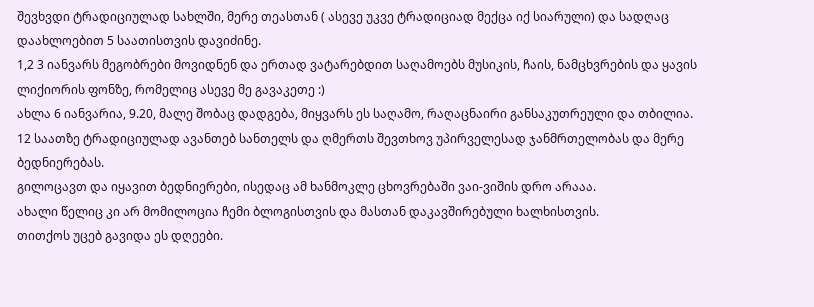შევხვდი ტრადიციულად სახლში, მერე თეასთან ( ასევე უკვე ტრადიციად მექცა იქ სიარული) და სადღაც დაახლოებით 5 საათისთვის დავიძინე.
1,2 3 იანვარს მეგობრები მოვიდნენ და ერთად ვატარებდით საღამოებს მუსიკის, ჩაის, ნამცხვრების და ყავის ლიქიორის ფონზე, რომელიც ასევე მე გავაკეთე :)
ახლა 6 იანვარია, 9.20, მალე შობაც დადგება, მიყვარს ეს საღამო, რაღაცნაირი განსაკუთრეული და თბილია.
12 საათზე ტრადიციულად ავანთებ სანთელს და ღმერთს შევთხოვ უპირველესად ჯანმრთელობას და მერე ბედნიერებას.
გილოცავთ და იყავით ბედნიერები, ისედაც ამ ხანმოკლე ცხოვრებაში ვაი-ვიშის დრო არააა.
ახალი წელიც კი არ მომილოცია ჩემი ბლოგისთვის და მასთან დაკავშირებული ხალხისთვის.
თითქოს უცებ გავიდა ეს დღეები.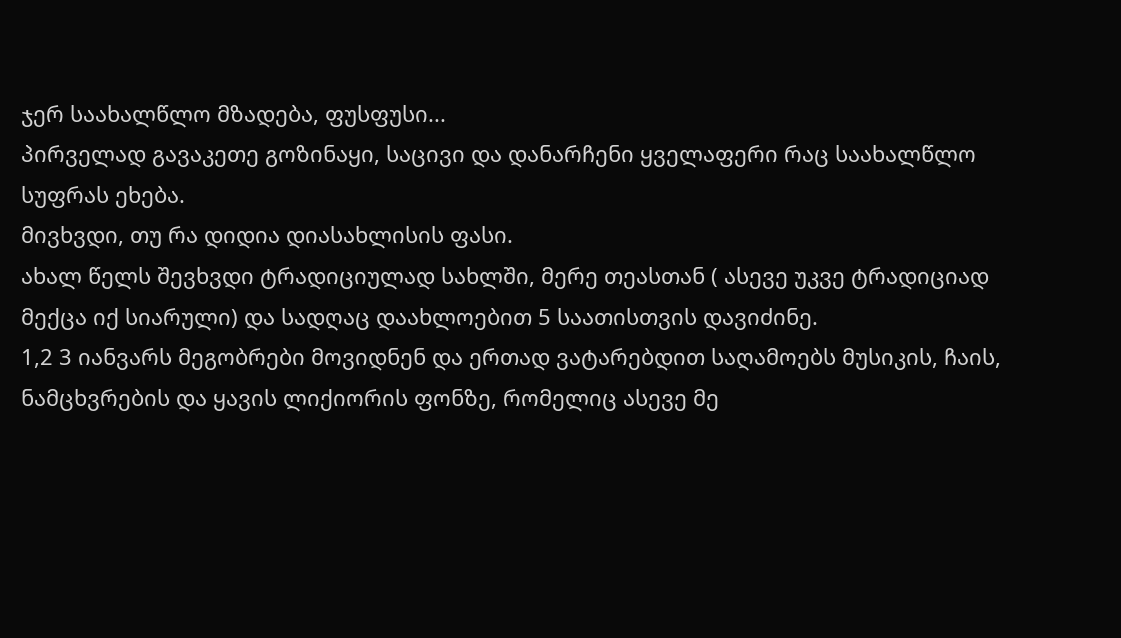ჯერ საახალწლო მზადება, ფუსფუსი...
პირველად გავაკეთე გოზინაყი, საცივი და დანარჩენი ყველაფერი რაც საახალწლო სუფრას ეხება.
მივხვდი, თუ რა დიდია დიასახლისის ფასი.
ახალ წელს შევხვდი ტრადიციულად სახლში, მერე თეასთან ( ასევე უკვე ტრადიციად მექცა იქ სიარული) და სადღაც დაახლოებით 5 საათისთვის დავიძინე.
1,2 3 იანვარს მეგობრები მოვიდნენ და ერთად ვატარებდით საღამოებს მუსიკის, ჩაის, ნამცხვრების და ყავის ლიქიორის ფონზე, რომელიც ასევე მე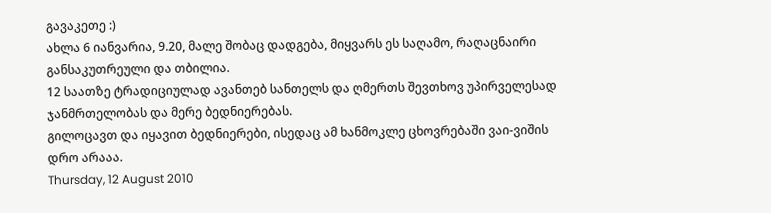გავაკეთე :)
ახლა 6 იანვარია, 9.20, მალე შობაც დადგება, მიყვარს ეს საღამო, რაღაცნაირი განსაკუთრეული და თბილია.
12 საათზე ტრადიციულად ავანთებ სანთელს და ღმერთს შევთხოვ უპირველესად ჯანმრთელობას და მერე ბედნიერებას.
გილოცავთ და იყავით ბედნიერები, ისედაც ამ ხანმოკლე ცხოვრებაში ვაი-ვიშის დრო არააა.
Thursday, 12 August 2010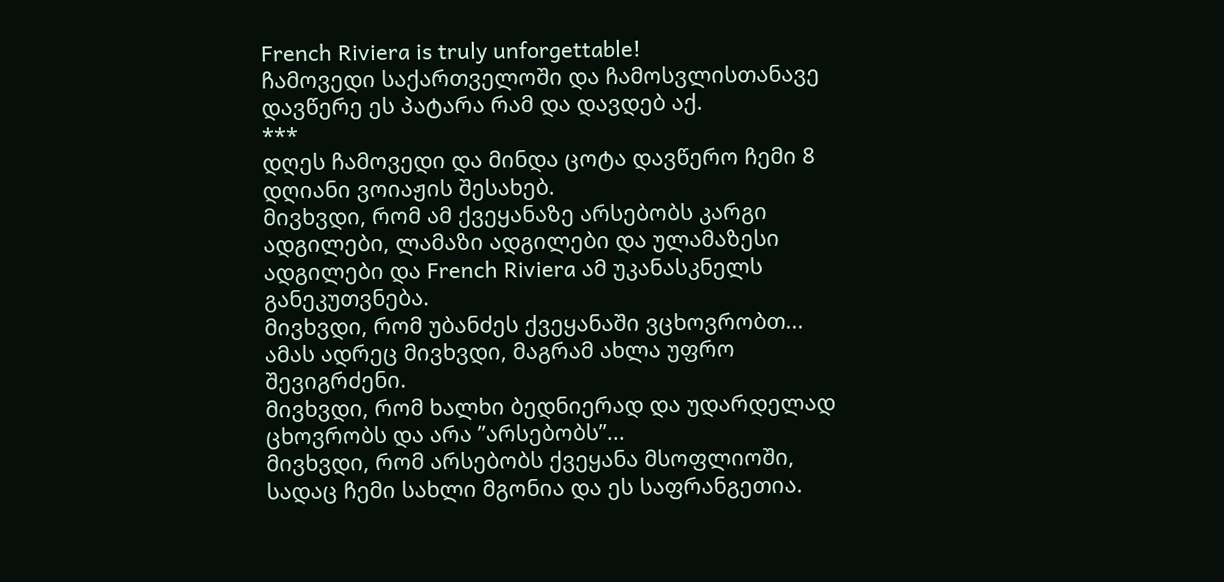French Riviera is truly unforgettable!
ჩამოვედი საქართველოში და ჩამოსვლისთანავე დავწერე ეს პატარა რამ და დავდებ აქ.
***
დღეს ჩამოვედი და მინდა ცოტა დავწერო ჩემი 8 დღიანი ვოიაჟის შესახებ.
მივხვდი, რომ ამ ქვეყანაზე არსებობს კარგი ადგილები, ლამაზი ადგილები და ულამაზესი ადგილები და French Riviera ამ უკანასკნელს განეკუთვნება.
მივხვდი, რომ უბანძეს ქვეყანაში ვცხოვრობთ... ამას ადრეც მივხვდი, მაგრამ ახლა უფრო შევიგრძენი.
მივხვდი, რომ ხალხი ბედნიერად და უდარდელად ცხოვრობს და არა ”არსებობს”...
მივხვდი, რომ არსებობს ქვეყანა მსოფლიოში, სადაც ჩემი სახლი მგონია და ეს საფრანგეთია.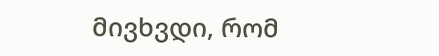მივხვდი, რომ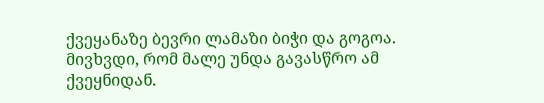ქვეყანაზე ბევრი ლამაზი ბიჭი და გოგოა.
მივხვდი, რომ მალე უნდა გავასწრო ამ ქვეყნიდან.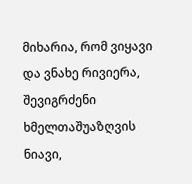მიხარია, რომ ვიყავი და ვნახე რივიერა, შევიგრძენი ხმელთაშუაზღვის ნიავი,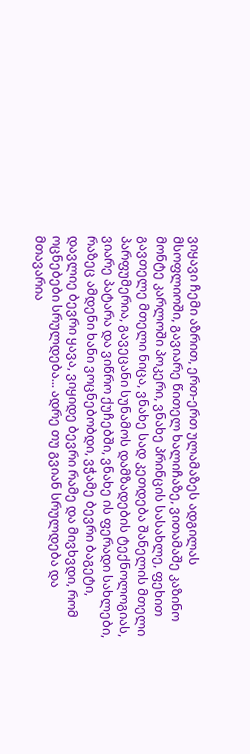ვიყავი ჩემი აზრით, ერთ-ერთ ულამაზეს ადგილას მსოფლიოში, გავიარე წითელ ხალიჩაზე, ვითამაშე კაზინო მონტე კარლოში პოკერი, ვნახე პრინცის სასახლე, ფეხით გავთელე მთელი ნიცა, ვნახე სად კეთდება შანელის მთელი პარფუმერია, გავეცანი სუნამოს დამზადების ტექნოლოგიას, ვიარე პატარა და ვიწრო ქუჩებში, ვნახე ის ფერადი სახლები, რაზეც ამდენი ხანი ვოცნებობდი, ვჭამე ბევრი ბაგეტი, დავლიე ბევრი ყავა, ვიყიდე ბევრი რამე და მივხვდი, რომ ოცნებები სრულდება... ადრე თუ გვიან სრულდება და მთავარია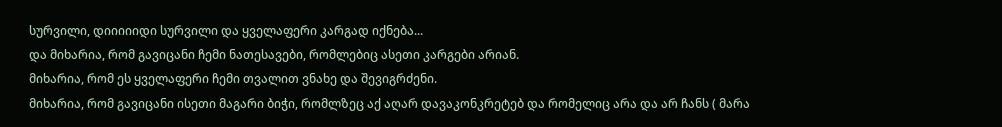სურვილი, დიიიიიდი სურვილი და ყველაფერი კარგად იქნება...
და მიხარია, რომ გავიცანი ჩემი ნათესავები, რომლებიც ასეთი კარგები არიან.
მიხარია, რომ ეს ყველაფერი ჩემი თვალით ვნახე და შევიგრძენი.
მიხარია, რომ გავიცანი ისეთი მაგარი ბიჭი, რომლზეც აქ აღარ დავაკონკრეტებ და რომელიც არა და არ ჩანს ( მარა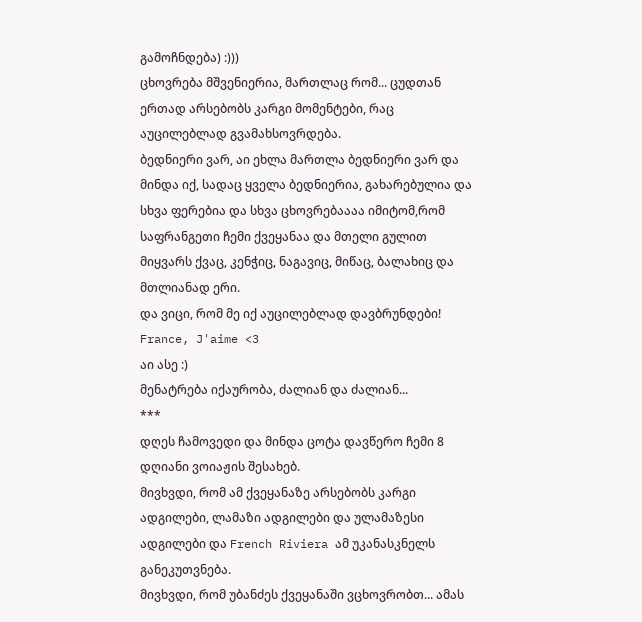გამოჩნდება) :)))
ცხოვრება მშვენიერია, მართლაც რომ... ცუდთან ერთად არსებობს კარგი მომენტები, რაც აუცილებლად გვამახსოვრდება.
ბედნიერი ვარ, აი ეხლა მართლა ბედნიერი ვარ და მინდა იქ, სადაც ყველა ბედნიერია, გახარებულია და სხვა ფერებია და სხვა ცხოვრებაააა იმიტომ,რომ საფრანგეთი ჩემი ქვეყანაა და მთელი გულით მიყვარს ქვაც, კენჭიც, ნაგავიც, მიწაც, ბალახიც და მთლიანად ერი.
და ვიცი, რომ მე იქ აუცილებლად დავბრუნდები!
France, J'aime <3
აი ასე :)
მენატრება იქაურობა, ძალიან და ძალიან...
***
დღეს ჩამოვედი და მინდა ცოტა დავწერო ჩემი 8 დღიანი ვოიაჟის შესახებ.
მივხვდი, რომ ამ ქვეყანაზე არსებობს კარგი ადგილები, ლამაზი ადგილები და ულამაზესი ადგილები და French Riviera ამ უკანასკნელს განეკუთვნება.
მივხვდი, რომ უბანძეს ქვეყანაში ვცხოვრობთ... ამას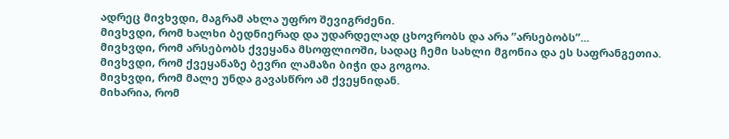ადრეც მივხვდი, მაგრამ ახლა უფრო შევიგრძენი.
მივხვდი, რომ ხალხი ბედნიერად და უდარდელად ცხოვრობს და არა ”არსებობს”...
მივხვდი, რომ არსებობს ქვეყანა მსოფლიოში, სადაც ჩემი სახლი მგონია და ეს საფრანგეთია.
მივხვდი, რომ ქვეყანაზე ბევრი ლამაზი ბიჭი და გოგოა.
მივხვდი, რომ მალე უნდა გავასწრო ამ ქვეყნიდან.
მიხარია, რომ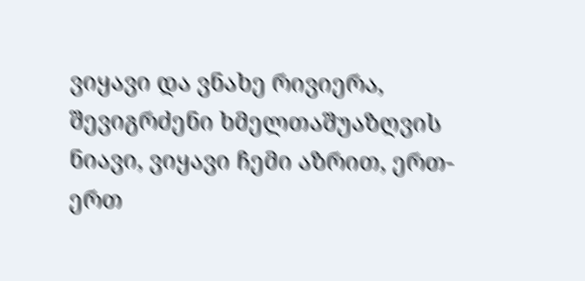ვიყავი და ვნახე რივიერა, შევიგრძენი ხმელთაშუაზღვის ნიავი, ვიყავი ჩემი აზრით, ერთ-ერთ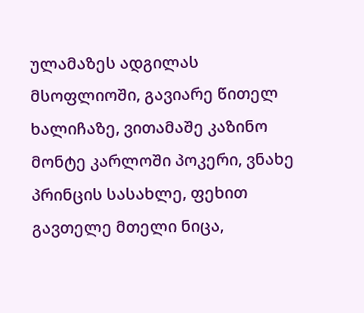ულამაზეს ადგილას მსოფლიოში, გავიარე წითელ ხალიჩაზე, ვითამაშე კაზინო მონტე კარლოში პოკერი, ვნახე პრინცის სასახლე, ფეხით გავთელე მთელი ნიცა,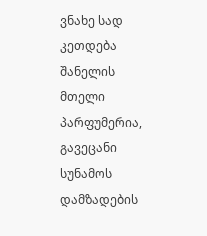ვნახე სად კეთდება შანელის მთელი პარფუმერია, გავეცანი სუნამოს დამზადების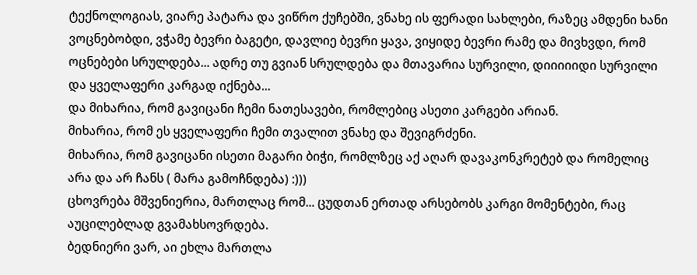ტექნოლოგიას, ვიარე პატარა და ვიწრო ქუჩებში, ვნახე ის ფერადი სახლები, რაზეც ამდენი ხანი ვოცნებობდი, ვჭამე ბევრი ბაგეტი, დავლიე ბევრი ყავა, ვიყიდე ბევრი რამე და მივხვდი, რომ ოცნებები სრულდება... ადრე თუ გვიან სრულდება და მთავარია სურვილი, დიიიიიდი სურვილი და ყველაფერი კარგად იქნება...
და მიხარია, რომ გავიცანი ჩემი ნათესავები, რომლებიც ასეთი კარგები არიან.
მიხარია, რომ ეს ყველაფერი ჩემი თვალით ვნახე და შევიგრძენი.
მიხარია, რომ გავიცანი ისეთი მაგარი ბიჭი, რომლზეც აქ აღარ დავაკონკრეტებ და რომელიც არა და არ ჩანს ( მარა გამოჩნდება) :)))
ცხოვრება მშვენიერია, მართლაც რომ... ცუდთან ერთად არსებობს კარგი მომენტები, რაც აუცილებლად გვამახსოვრდება.
ბედნიერი ვარ, აი ეხლა მართლა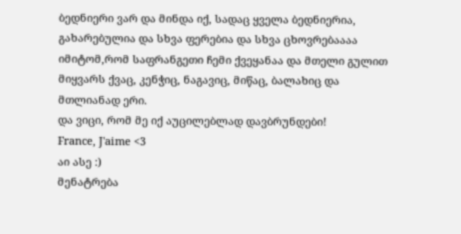ბედნიერი ვარ და მინდა იქ, სადაც ყველა ბედნიერია, გახარებულია და სხვა ფერებია და სხვა ცხოვრებაააა იმიტომ,რომ საფრანგეთი ჩემი ქვეყანაა და მთელი გულით მიყვარს ქვაც, კენჭიც, ნაგავიც, მიწაც, ბალახიც და მთლიანად ერი.
და ვიცი, რომ მე იქ აუცილებლად დავბრუნდები!
France, J'aime <3
აი ასე :)
მენატრება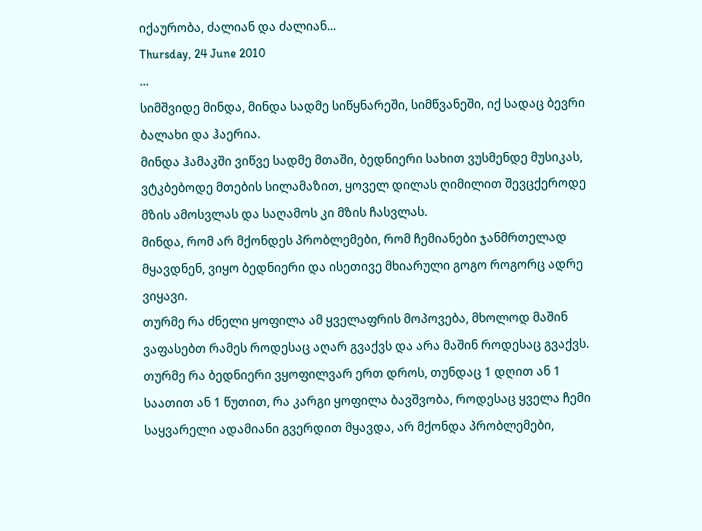იქაურობა, ძალიან და ძალიან...
Thursday, 24 June 2010
...
სიმშვიდე მინდა, მინდა სადმე სიწყნარეში, სიმწვანეში, იქ სადაც ბევრი ბალახი და ჰაერია.
მინდა ჰამაკში ვიწვე სადმე მთაში, ბედნიერი სახით ვუსმენდე მუსიკას, ვტკბებოდე მთების სილამაზით, ყოველ დილას ღიმილით შევცქეროდე მზის ამოსვლას და საღამოს კი მზის ჩასვლას.
მინდა, რომ არ მქონდეს პრობლემები, რომ ჩემიანები ჯანმრთელად მყავდნენ, ვიყო ბედნიერი და ისეთივე მხიარული გოგო როგორც ადრე ვიყავი.
თურმე რა ძნელი ყოფილა ამ ყველაფრის მოპოვება, მხოლოდ მაშინ ვაფასებთ რამეს როდესაც აღარ გვაქვს და არა მაშინ როდესაც გვაქვს. თურმე რა ბედნიერი ვყოფილვარ ერთ დროს, თუნდაც 1 დღით ან 1 საათით ან 1 წუთით, რა კარგი ყოფილა ბავშვობა, როდესაც ყველა ჩემი საყვარელი ადამიანი გვერდით მყავდა, არ მქონდა პრობლემები,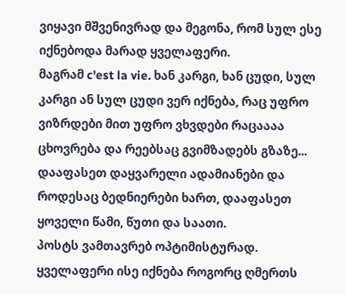ვიყავი მშვენივრად და მეგონა, რომ სულ ესე იქნებოდა მარად ყველაფერი.
მაგრამ c'est la vie. ხან კარგი, ხან ცუდი, სულ კარგი ან სულ ცუდი ვერ იქნება, რაც უფრო ვიზრდები მით უფრო ვხვდები რაცაააა ცხოვრება და რეებსაც გვიმზადებს გზაზე...
დააფასეთ დაყვარელი ადამიანები და როდესაც ბედნიერები ხართ, დააფასეთ ყოველი წამი, წუთი და საათი.
პოსტს ვამთავრებ ოპტიმისტურად. ყველაფერი ისე იქნება როგორც ღმერთს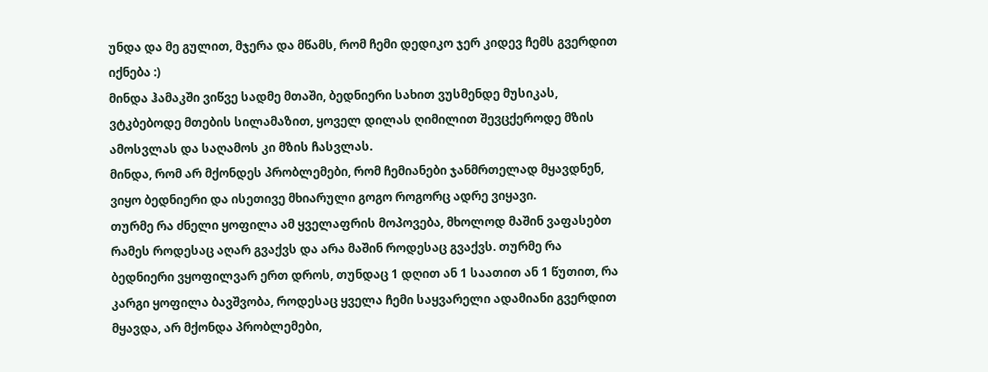უნდა და მე გულით, მჯერა და მწამს, რომ ჩემი დედიკო ჯერ კიდევ ჩემს გვერდით იქნება :)
მინდა ჰამაკში ვიწვე სადმე მთაში, ბედნიერი სახით ვუსმენდე მუსიკას, ვტკბებოდე მთების სილამაზით, ყოველ დილას ღიმილით შევცქეროდე მზის ამოსვლას და საღამოს კი მზის ჩასვლას.
მინდა, რომ არ მქონდეს პრობლემები, რომ ჩემიანები ჯანმრთელად მყავდნენ, ვიყო ბედნიერი და ისეთივე მხიარული გოგო როგორც ადრე ვიყავი.
თურმე რა ძნელი ყოფილა ამ ყველაფრის მოპოვება, მხოლოდ მაშინ ვაფასებთ რამეს როდესაც აღარ გვაქვს და არა მაშინ როდესაც გვაქვს. თურმე რა ბედნიერი ვყოფილვარ ერთ დროს, თუნდაც 1 დღით ან 1 საათით ან 1 წუთით, რა კარგი ყოფილა ბავშვობა, როდესაც ყველა ჩემი საყვარელი ადამიანი გვერდით მყავდა, არ მქონდა პრობლემები,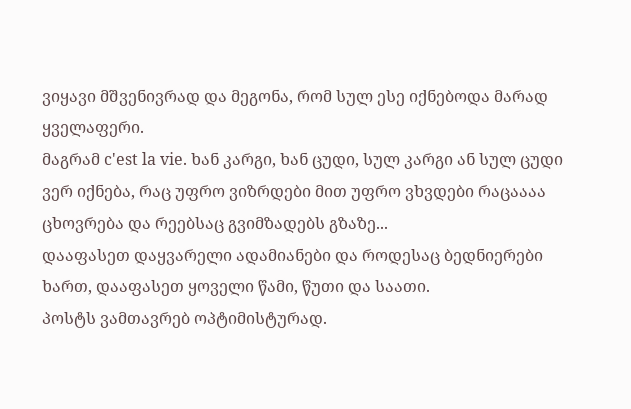ვიყავი მშვენივრად და მეგონა, რომ სულ ესე იქნებოდა მარად ყველაფერი.
მაგრამ c'est la vie. ხან კარგი, ხან ცუდი, სულ კარგი ან სულ ცუდი ვერ იქნება, რაც უფრო ვიზრდები მით უფრო ვხვდები რაცაააა ცხოვრება და რეებსაც გვიმზადებს გზაზე...
დააფასეთ დაყვარელი ადამიანები და როდესაც ბედნიერები ხართ, დააფასეთ ყოველი წამი, წუთი და საათი.
პოსტს ვამთავრებ ოპტიმისტურად.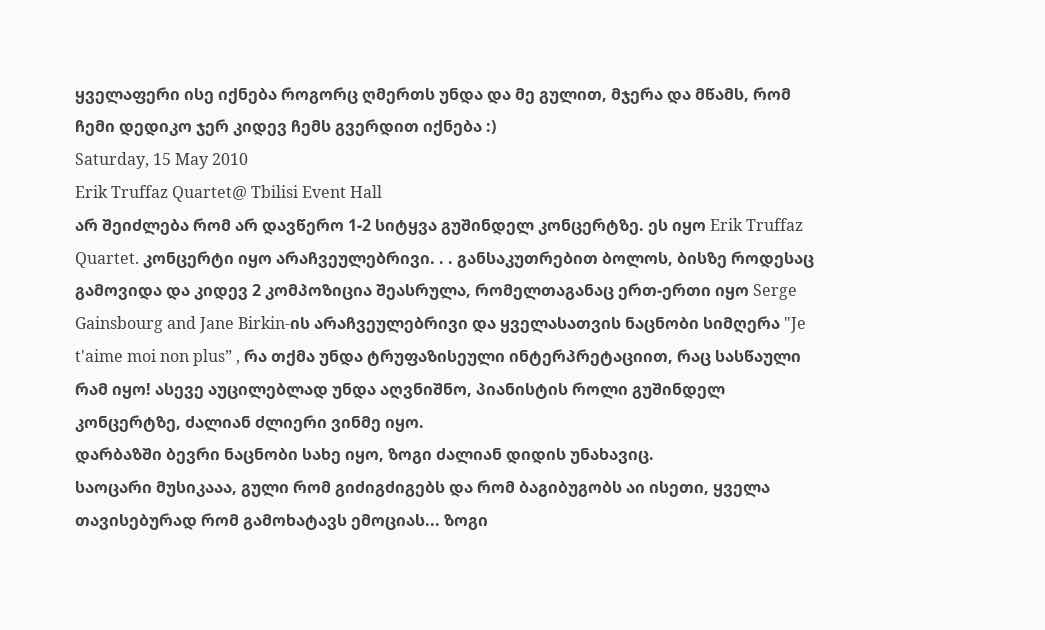ყველაფერი ისე იქნება როგორც ღმერთს უნდა და მე გულით, მჯერა და მწამს, რომ ჩემი დედიკო ჯერ კიდევ ჩემს გვერდით იქნება :)
Saturday, 15 May 2010
Erik Truffaz Quartet@ Tbilisi Event Hall
არ შეიძლება რომ არ დავწერო 1-2 სიტყვა გუშინდელ კონცერტზე. ეს იყო Erik Truffaz Quartet. კონცერტი იყო არაჩვეულებრივი. . . განსაკუთრებით ბოლოს, ბისზე როდესაც გამოვიდა და კიდევ 2 კომპოზიცია შეასრულა, რომელთაგანაც ერთ-ერთი იყო Serge Gainsbourg and Jane Birkin-ის არაჩვეულებრივი და ყველასათვის ნაცნობი სიმღერა "Je t'aime moi non plus” , რა თქმა უნდა ტრუფაზისეული ინტერპრეტაციით, რაც სასწაული რამ იყო! ასევე აუცილებლად უნდა აღვნიშნო, პიანისტის როლი გუშინდელ კონცერტზე, ძალიან ძლიერი ვინმე იყო.
დარბაზში ბევრი ნაცნობი სახე იყო, ზოგი ძალიან დიდის უნახავიც.
საოცარი მუსიკააა, გული რომ გიძიგძიგებს და რომ ბაგიბუგობს აი ისეთი, ყველა თავისებურად რომ გამოხატავს ემოციას... ზოგი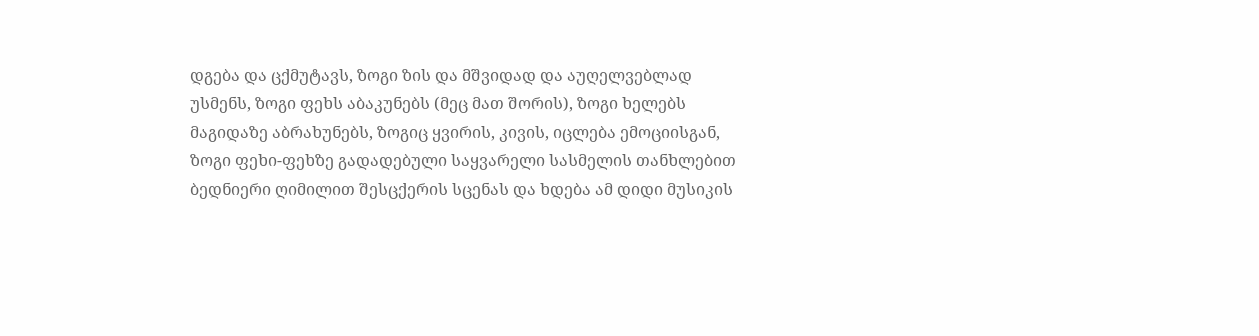დგება და ცქმუტავს, ზოგი ზის და მშვიდად და აუღელვებლად უსმენს, ზოგი ფეხს აბაკუნებს (მეც მათ შორის), ზოგი ხელებს მაგიდაზე აბრახუნებს, ზოგიც ყვირის, კივის, იცლება ემოციისგან, ზოგი ფეხი-ფეხზე გადადებული საყვარელი სასმელის თანხლებით ბედნიერი ღიმილით შესცქერის სცენას და ხდება ამ დიდი მუსიკის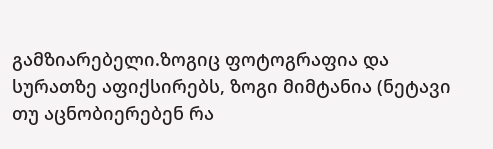გამზიარებელი.ზოგიც ფოტოგრაფია და სურათზე აფიქსირებს, ზოგი მიმტანია (ნეტავი თუ აცნობიერებენ რა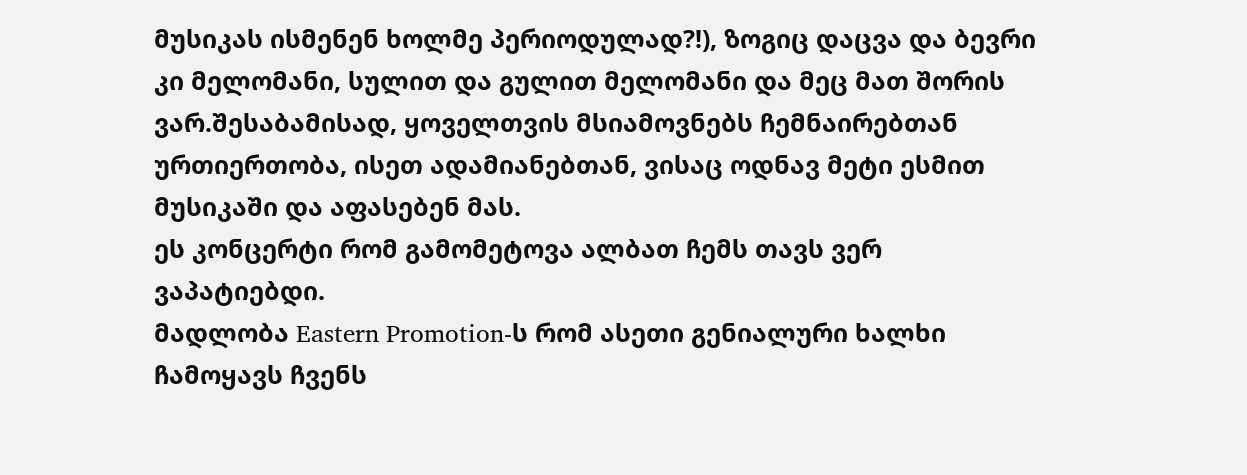მუსიკას ისმენენ ხოლმე პერიოდულად?!), ზოგიც დაცვა და ბევრი კი მელომანი, სულით და გულით მელომანი და მეც მათ შორის ვარ.შესაბამისად, ყოველთვის მსიამოვნებს ჩემნაირებთან ურთიერთობა, ისეთ ადამიანებთან, ვისაც ოდნავ მეტი ესმით მუსიკაში და აფასებენ მას.
ეს კონცერტი რომ გამომეტოვა ალბათ ჩემს თავს ვერ ვაპატიებდი.
მადლობა Eastern Promotion-ს რომ ასეთი გენიალური ხალხი ჩამოყავს ჩვენს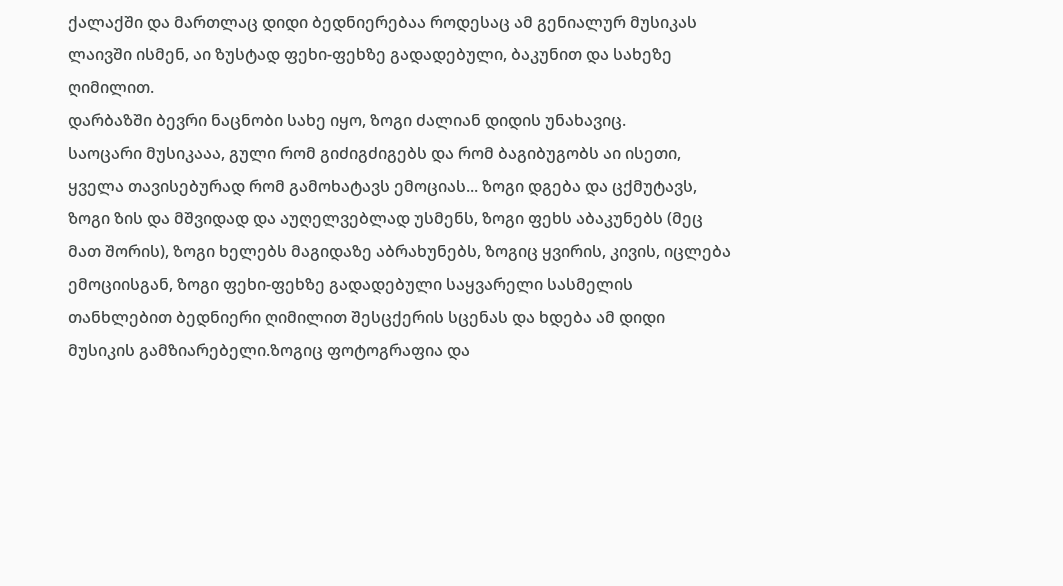ქალაქში და მართლაც დიდი ბედნიერებაა როდესაც ამ გენიალურ მუსიკას ლაივში ისმენ, აი ზუსტად ფეხი-ფეხზე გადადებული, ბაკუნით და სახეზე ღიმილით.
დარბაზში ბევრი ნაცნობი სახე იყო, ზოგი ძალიან დიდის უნახავიც.
საოცარი მუსიკააა, გული რომ გიძიგძიგებს და რომ ბაგიბუგობს აი ისეთი, ყველა თავისებურად რომ გამოხატავს ემოციას... ზოგი დგება და ცქმუტავს, ზოგი ზის და მშვიდად და აუღელვებლად უსმენს, ზოგი ფეხს აბაკუნებს (მეც მათ შორის), ზოგი ხელებს მაგიდაზე აბრახუნებს, ზოგიც ყვირის, კივის, იცლება ემოციისგან, ზოგი ფეხი-ფეხზე გადადებული საყვარელი სასმელის თანხლებით ბედნიერი ღიმილით შესცქერის სცენას და ხდება ამ დიდი მუსიკის გამზიარებელი.ზოგიც ფოტოგრაფია და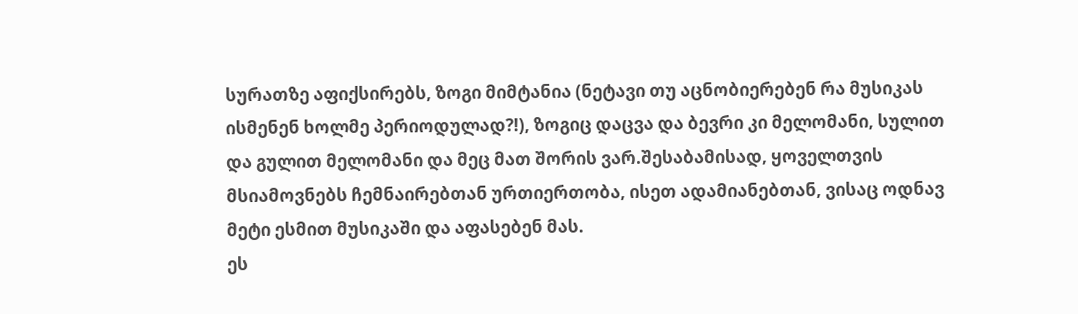სურათზე აფიქსირებს, ზოგი მიმტანია (ნეტავი თუ აცნობიერებენ რა მუსიკას ისმენენ ხოლმე პერიოდულად?!), ზოგიც დაცვა და ბევრი კი მელომანი, სულით და გულით მელომანი და მეც მათ შორის ვარ.შესაბამისად, ყოველთვის მსიამოვნებს ჩემნაირებთან ურთიერთობა, ისეთ ადამიანებთან, ვისაც ოდნავ მეტი ესმით მუსიკაში და აფასებენ მას.
ეს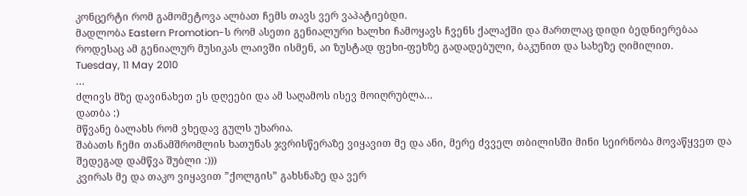კონცერტი რომ გამომეტოვა ალბათ ჩემს თავს ვერ ვაპატიებდი.
მადლობა Eastern Promotion-ს რომ ასეთი გენიალური ხალხი ჩამოყავს ჩვენს ქალაქში და მართლაც დიდი ბედნიერებაა როდესაც ამ გენიალურ მუსიკას ლაივში ისმენ, აი ზუსტად ფეხი-ფეხზე გადადებული, ბაკუნით და სახეზე ღიმილით.
Tuesday, 11 May 2010
...
ძლივს მზე დავინახეთ ეს დღეები და ამ საღამოს ისევ მოიღრუბლა...
დათბა :)
მწვანე ბალახს რომ ვხედავ გულს უხარია.
შაბათს ჩემი თანამშრომლის ხათუნას ჯვრისწერაზე ვიყავით მე და ანი, მერე ძვველ თბილისში მინი სეირნობა მოვაწყვეთ და შედეგად დამწვა შუბლი :)))
კვირას მე და თაკო ვიყავით ”ქოლგის” გახსნაზე და ვერ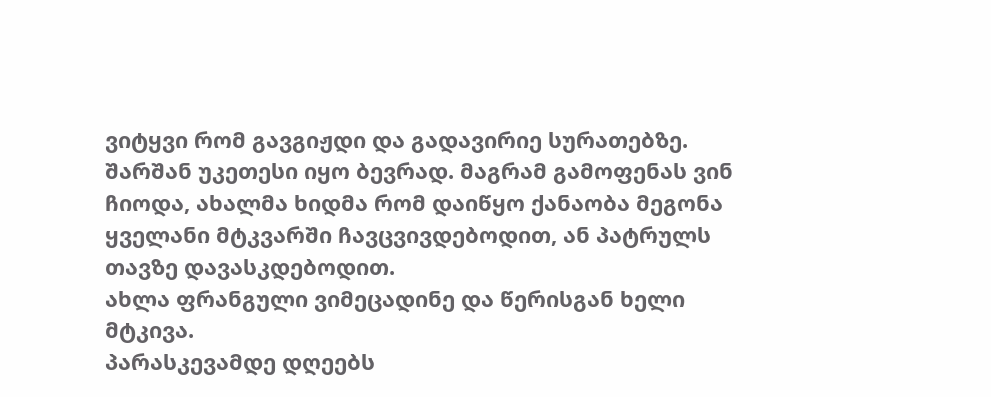ვიტყვი რომ გავგიჟდი და გადავირიე სურათებზე. შარშან უკეთესი იყო ბევრად. მაგრამ გამოფენას ვინ ჩიოდა, ახალმა ხიდმა რომ დაიწყო ქანაობა მეგონა ყველანი მტკვარში ჩავცვივდებოდით, ან პატრულს თავზე დავასკდებოდით.
ახლა ფრანგული ვიმეცადინე და წერისგან ხელი მტკივა.
პარასკევამდე დღეებს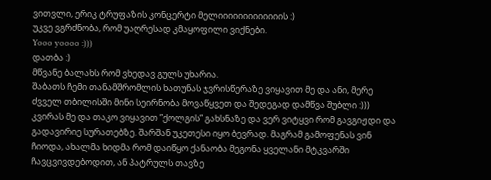ვითვლი, ერიკ ტრუფაზის კონცერტი მელიიიიიიიიიიიიის :)
უკვე ვგრძნობა, რომ უაღრესად კმაყოფილი ვიქნები.
Yooo yoooo :)))
დათბა :)
მწვანე ბალახს რომ ვხედავ გულს უხარია.
შაბათს ჩემი თანამშრომლის ხათუნას ჯვრისწერაზე ვიყავით მე და ანი, მერე ძვველ თბილისში მინი სეირნობა მოვაწყვეთ და შედეგად დამწვა შუბლი :)))
კვირას მე და თაკო ვიყავით ”ქოლგის” გახსნაზე და ვერ ვიტყვი რომ გავგიჟდი და გადავირიე სურათებზე. შარშან უკეთესი იყო ბევრად. მაგრამ გამოფენას ვინ ჩიოდა, ახალმა ხიდმა რომ დაიწყო ქანაობა მეგონა ყველანი მტკვარში ჩავცვივდებოდით, ან პატრულს თავზე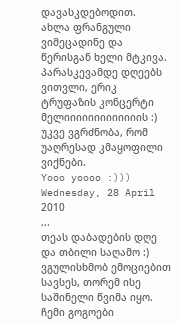დავასკდებოდით.
ახლა ფრანგული ვიმეცადინე და წერისგან ხელი მტკივა.
პარასკევამდე დღეებს ვითვლი, ერიკ ტრუფაზის კონცერტი მელიიიიიიიიიიიიის :)
უკვე ვგრძნობა, რომ უაღრესად კმაყოფილი ვიქნები.
Yooo yoooo :)))
Wednesday, 28 April 2010
...
თეას დაბადების დღე და თბილი საღამო :)
ვგულისხმობ ემოციებით სავსეს, თორემ ისე საშინელი წვიმა იყო.
ჩემი გოგოები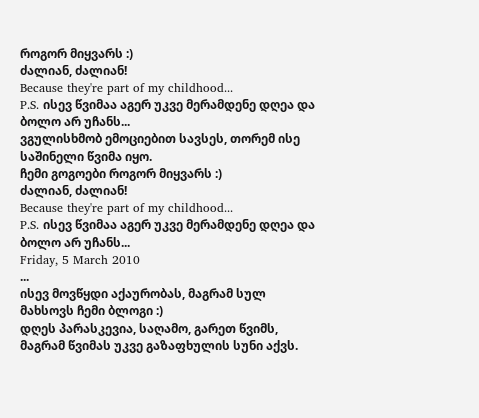როგორ მიყვარს :)
ძალიან, ძალიან!
Because they're part of my childhood...
P.S. ისევ წვიმაა აგერ უკვე მერამდენე დღეა და ბოლო არ უჩანს...
ვგულისხმობ ემოციებით სავსეს, თორემ ისე საშინელი წვიმა იყო.
ჩემი გოგოები როგორ მიყვარს :)
ძალიან, ძალიან!
Because they're part of my childhood...
P.S. ისევ წვიმაა აგერ უკვე მერამდენე დღეა და ბოლო არ უჩანს...
Friday, 5 March 2010
...
ისევ მოვწყდი აქაურობას, მაგრამ სულ მახსოვს ჩემი ბლოგი :)
დღეს პარასკევია, საღამო, გარეთ წვიმს, მაგრამ წვიმას უკვე გაზაფხულის სუნი აქვს.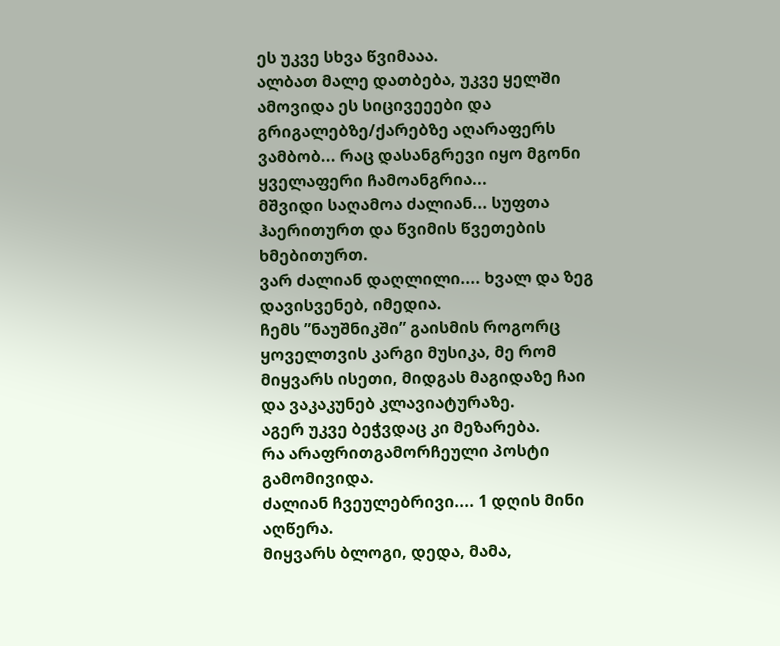ეს უკვე სხვა წვიმააა.
ალბათ მალე დათბება, უკვე ყელში ამოვიდა ეს სიცივეეები და გრიგალებზე/ქარებზე აღარაფერს ვამბობ... რაც დასანგრევი იყო მგონი ყველაფერი ჩამოანგრია...
მშვიდი საღამოა ძალიან... სუფთა ჰაერითურთ და წვიმის წვეთების ხმებითურთ.
ვარ ძალიან დაღლილი.... ხვალ და ზეგ დავისვენებ, იმედია.
ჩემს ”ნაუშნიკში” გაისმის როგორც ყოველთვის კარგი მუსიკა, მე რომ მიყვარს ისეთი, მიდგას მაგიდაზე ჩაი და ვაკაკუნებ კლავიატურაზე.
აგერ უკვე ბეჭვდაც კი მეზარება.
რა არაფრითგამორჩეული პოსტი გამომივიდა.
ძალიან ჩვეულებრივი.... 1 დღის მინი აღწერა.
მიყვარს ბლოგი, დედა, მამა,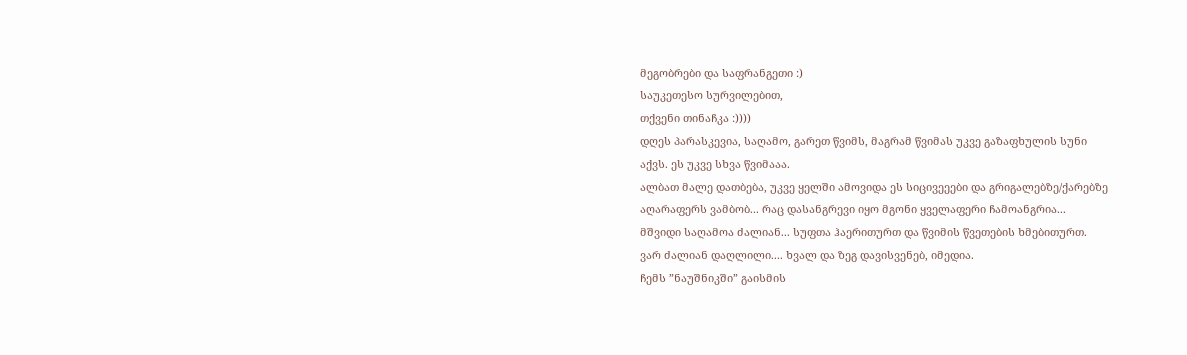მეგობრები და საფრანგეთი :)
საუკეთესო სურვილებით,
თქვენი თინაჩკა :))))
დღეს პარასკევია, საღამო, გარეთ წვიმს, მაგრამ წვიმას უკვე გაზაფხულის სუნი აქვს. ეს უკვე სხვა წვიმააა.
ალბათ მალე დათბება, უკვე ყელში ამოვიდა ეს სიცივეეები და გრიგალებზე/ქარებზე აღარაფერს ვამბობ... რაც დასანგრევი იყო მგონი ყველაფერი ჩამოანგრია...
მშვიდი საღამოა ძალიან... სუფთა ჰაერითურთ და წვიმის წვეთების ხმებითურთ.
ვარ ძალიან დაღლილი.... ხვალ და ზეგ დავისვენებ, იმედია.
ჩემს ”ნაუშნიკში” გაისმის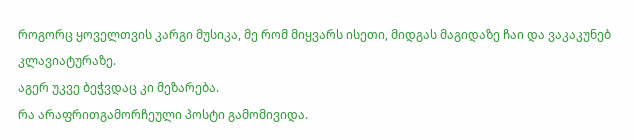როგორც ყოველთვის კარგი მუსიკა, მე რომ მიყვარს ისეთი, მიდგას მაგიდაზე ჩაი და ვაკაკუნებ კლავიატურაზე.
აგერ უკვე ბეჭვდაც კი მეზარება.
რა არაფრითგამორჩეული პოსტი გამომივიდა.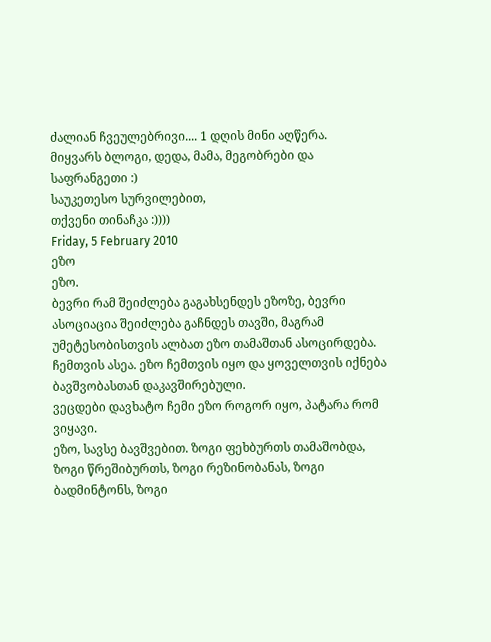ძალიან ჩვეულებრივი.... 1 დღის მინი აღწერა.
მიყვარს ბლოგი, დედა, მამა, მეგობრები და საფრანგეთი :)
საუკეთესო სურვილებით,
თქვენი თინაჩკა :))))
Friday, 5 February 2010
ეზო
ეზო.
ბევრი რამ შეიძლება გაგახსენდეს ეზოზე, ბევრი ასოციაცია შეიძლება გაჩნდეს თავში, მაგრამ უმეტესობისთვის ალბათ ეზო თამაშთან ასოცირდება. ჩემთვის ასეა. ეზო ჩემთვის იყო და ყოველთვის იქნება ბავშვობასთან დაკავშირებული.
ვეცდები დავხატო ჩემი ეზო როგორ იყო, პატარა რომ ვიყავი.
ეზო, სავსე ბავშვებით. ზოგი ფეხბურთს თამაშობდა, ზოგი წრეშიბურთს, ზოგი რეზინობანას, ზოგი ბადმინტონს, ზოგი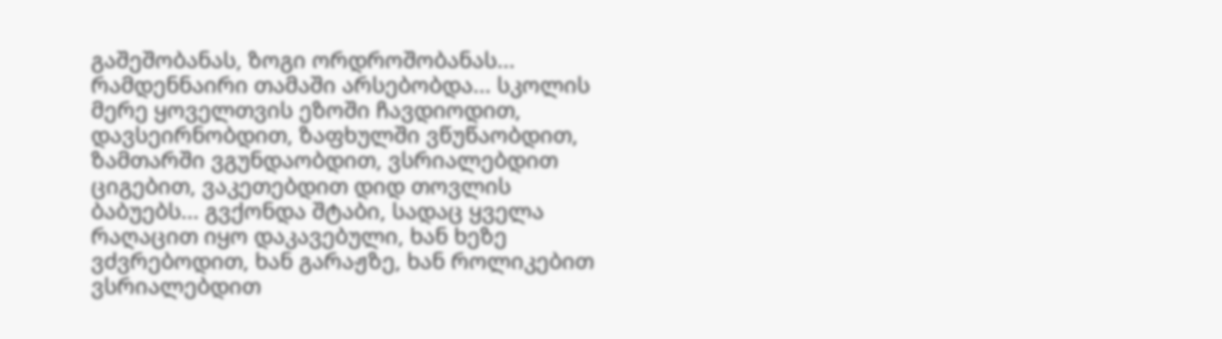გაშეშობანას, ზოგი ორდროშობანას... რამდენნაირი თამაში არსებობდა... სკოლის მერე ყოველთვის ეზოში ჩავდიოდით, დავსეირნობდით, ზაფხულში ვწუწაობდით, ზამთარში ვგუნდაობდით, ვსრიალებდით ციგებით, ვაკეთებდით დიდ თოვლის ბაბუებს... გვქონდა შტაბი, სადაც ყველა რაღაცით იყო დაკავებული, ხან ხეზე ვძვრებოდით, ხან გარაჟზე, ხან როლიკებით ვსრიალებდით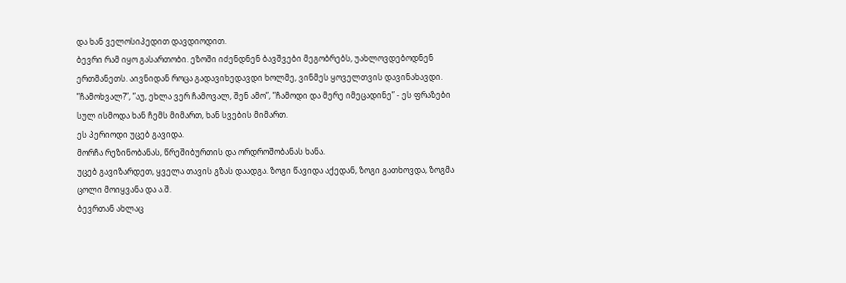და ხან ველოსიპედით დავდიოდით.
ბევრი რამ იყო გასართობი. ეზოში იძენდნენ ბავშვები მეგობრებს, უახლოვდებოდნენ ერთმანეთს. აივნიდან როცა გადავიხედავდი ხოლმე, ვინმეს ყოველთვის დავინახავდი.
”ჩამოხვალ?”, ”აუ, ეხლა ვერ ჩამოვალ, შენ ამო”, ”ჩამოდი და მერე იმეცადინე” - ეს ფრაზები სულ ისმოდა ხან ჩემს მიმართ, ხან სვების მიმართ.
ეს პერიოდი უცებ გავიდა.
მორჩა რეზინობანას, წრეშიბურთის და ორდროშობანას ხანა.
უცებ გავიზარდეთ, ყველა თავის გზას დაადგა. ზოგი წავიდა აქედან, ზოგი გათხოვდა, ზოგმა ცოლი მოიყვანა და ა.შ.
ბევრთან ახლაც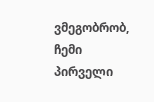ვმეგობრობ, ჩემი პირველი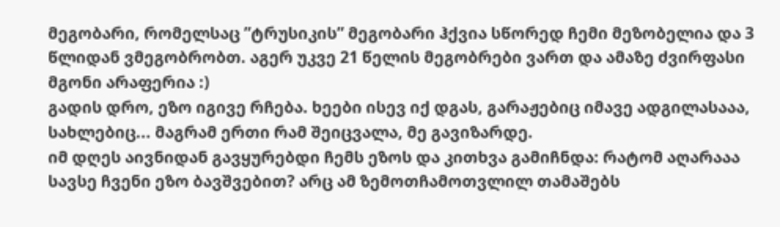მეგობარი, რომელსაც ”ტრუსიკის” მეგობარი ჰქვია სწორედ ჩემი მეზობელია და 3 წლიდან ვმეგობრობთ. აგერ უკვე 21 წელის მეგობრები ვართ და ამაზე ძვირფასი მგონი არაფერია :)
გადის დრო, ეზო იგივე რჩება. ხეები ისევ იქ დგას, გარაჟებიც იმავე ადგილასააა, სახლებიც... მაგრამ ერთი რამ შეიცვალა, მე გავიზარდე.
იმ დღეს აივნიდან გავყურებდი ჩემს ეზოს და კითხვა გამიჩნდა: რატომ აღარააა სავსე ჩვენი ეზო ბავშვებით? არც ამ ზემოთჩამოთვლილ თამაშებს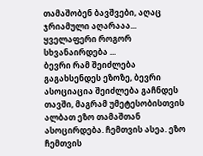თამაშობენ ბავშვები, აღაც ჯრიამული აღარააა...
ყველაფერი როგორ სხვანაირდება ...
ბევრი რამ შეიძლება გაგახსენდეს ეზოზე, ბევრი ასოციაცია შეიძლება გაჩნდეს თავში, მაგრამ უმეტესობისთვის ალბათ ეზო თამაშთან ასოცირდება. ჩემთვის ასეა. ეზო ჩემთვის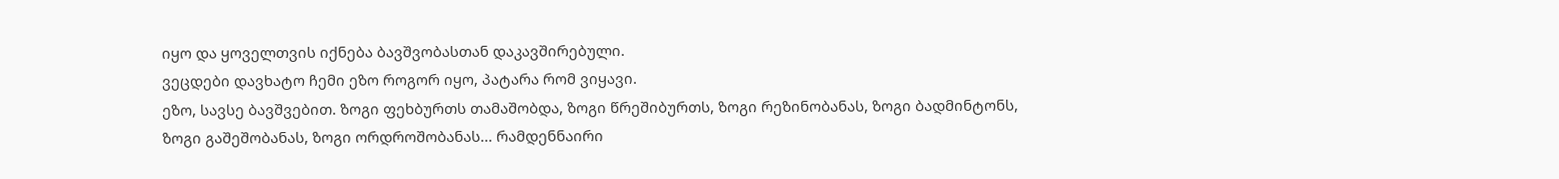იყო და ყოველთვის იქნება ბავშვობასთან დაკავშირებული.
ვეცდები დავხატო ჩემი ეზო როგორ იყო, პატარა რომ ვიყავი.
ეზო, სავსე ბავშვებით. ზოგი ფეხბურთს თამაშობდა, ზოგი წრეშიბურთს, ზოგი რეზინობანას, ზოგი ბადმინტონს, ზოგი გაშეშობანას, ზოგი ორდროშობანას... რამდენნაირი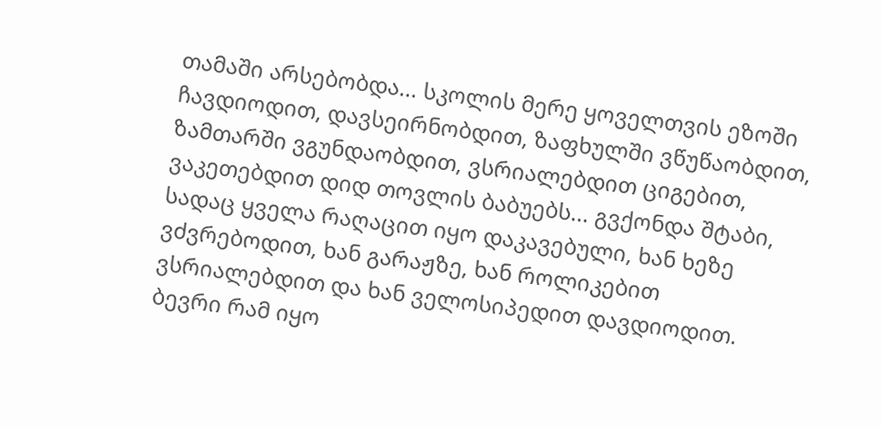თამაში არსებობდა... სკოლის მერე ყოველთვის ეზოში ჩავდიოდით, დავსეირნობდით, ზაფხულში ვწუწაობდით, ზამთარში ვგუნდაობდით, ვსრიალებდით ციგებით, ვაკეთებდით დიდ თოვლის ბაბუებს... გვქონდა შტაბი, სადაც ყველა რაღაცით იყო დაკავებული, ხან ხეზე ვძვრებოდით, ხან გარაჟზე, ხან როლიკებით ვსრიალებდით და ხან ველოსიპედით დავდიოდით.
ბევრი რამ იყო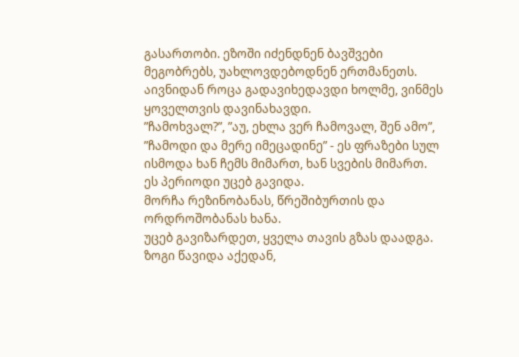გასართობი. ეზოში იძენდნენ ბავშვები მეგობრებს, უახლოვდებოდნენ ერთმანეთს. აივნიდან როცა გადავიხედავდი ხოლმე, ვინმეს ყოველთვის დავინახავდი.
”ჩამოხვალ?”, ”აუ, ეხლა ვერ ჩამოვალ, შენ ამო”, ”ჩამოდი და მერე იმეცადინე” - ეს ფრაზები სულ ისმოდა ხან ჩემს მიმართ, ხან სვების მიმართ.
ეს პერიოდი უცებ გავიდა.
მორჩა რეზინობანას, წრეშიბურთის და ორდროშობანას ხანა.
უცებ გავიზარდეთ, ყველა თავის გზას დაადგა. ზოგი წავიდა აქედან,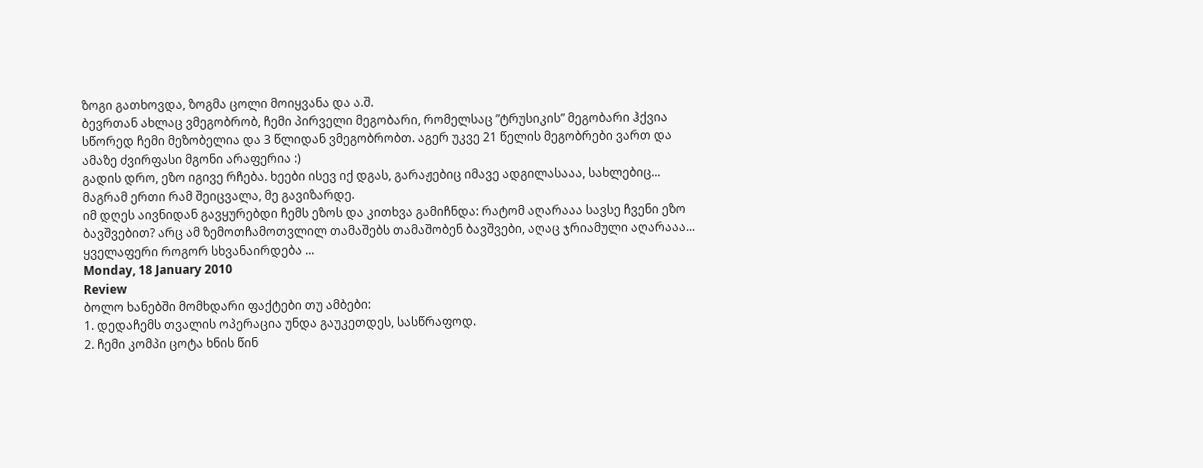ზოგი გათხოვდა, ზოგმა ცოლი მოიყვანა და ა.შ.
ბევრთან ახლაც ვმეგობრობ, ჩემი პირველი მეგობარი, რომელსაც ”ტრუსიკის” მეგობარი ჰქვია სწორედ ჩემი მეზობელია და 3 წლიდან ვმეგობრობთ. აგერ უკვე 21 წელის მეგობრები ვართ და ამაზე ძვირფასი მგონი არაფერია :)
გადის დრო, ეზო იგივე რჩება. ხეები ისევ იქ დგას, გარაჟებიც იმავე ადგილასააა, სახლებიც... მაგრამ ერთი რამ შეიცვალა, მე გავიზარდე.
იმ დღეს აივნიდან გავყურებდი ჩემს ეზოს და კითხვა გამიჩნდა: რატომ აღარააა სავსე ჩვენი ეზო ბავშვებით? არც ამ ზემოთჩამოთვლილ თამაშებს თამაშობენ ბავშვები, აღაც ჯრიამული აღარააა...
ყველაფერი როგორ სხვანაირდება ...
Monday, 18 January 2010
Review
ბოლო ხანებში მომხდარი ფაქტები თუ ამბები:
1. დედაჩემს თვალის ოპერაცია უნდა გაუკეთდეს, სასწრაფოდ.
2. ჩემი კომპი ცოტა ხნის წინ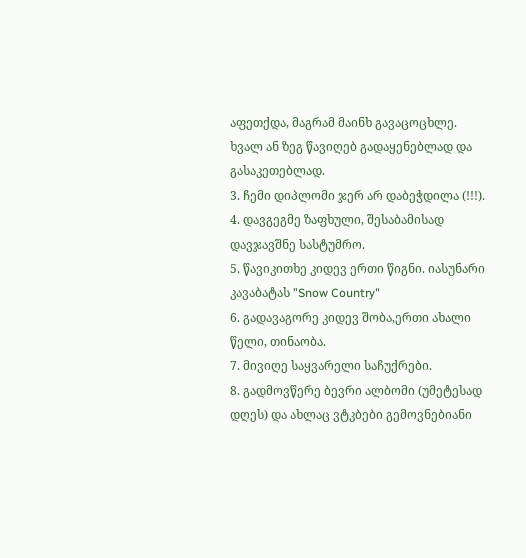აფეთქდა, მაგრამ მაინხ გავაცოცხლე. ხვალ ან ზეგ წავიღებ გადაყენებლად და გასაკეთებლად.
3. ჩემი დიპლომი ჯერ არ დაბეჭდილა (!!!).
4. დავგეგმე ზაფხული, შესაბამისად დავჯავშნე სასტუმრო.
5. წავიკითხე კიდევ ერთი წიგნი. იასუნარი კავაბატას ”Snow Country"
6. გადავაგორე კიდევ შობა,ერთი ახალი წელი, თინაობა.
7. მივიღე საყვარელი საჩუქრები.
8. გადმოვწერე ბევრი ალბომი (უმეტესად დღეს) და ახლაც ვტკბები გემოვნებიანი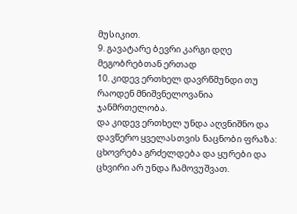მუსიკით.
9. გავატარე ბევრი კარგი დღე მეგობრებთან ერთად
10. კიდევ ერთხელ დავრწმუნდი თუ რაოდენ მნიშვნელოვანია ჯანმრთელობა.
და კიდევ ერთხელ უნდა აღვნიშნო და დავწერო ყველასთვის ნაცნობი ფრაზა: ცხოვრება გრძელდება და ყურები და ცხვირი არ უნდა ჩამოვუშვათ.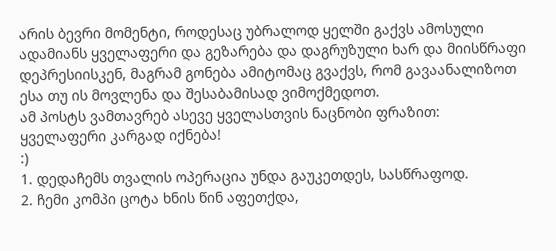არის ბევრი მომენტი, როდესაც უბრალოდ ყელში გაქვს ამოსული ადამიანს ყველაფერი და გეზარება და დაგრუზული ხარ და მიისწრაფი დეპრესიისკენ, მაგრამ გონება ამიტომაც გვაქვს, რომ გავაანალიზოთ ესა თუ ის მოვლენა და შესაბამისად ვიმოქმედოთ.
ამ პოსტს ვამთავრებ ასევე ყველასთვის ნაცნობი ფრაზით:
ყველაფერი კარგად იქნება!
:)
1. დედაჩემს თვალის ოპერაცია უნდა გაუკეთდეს, სასწრაფოდ.
2. ჩემი კომპი ცოტა ხნის წინ აფეთქდა,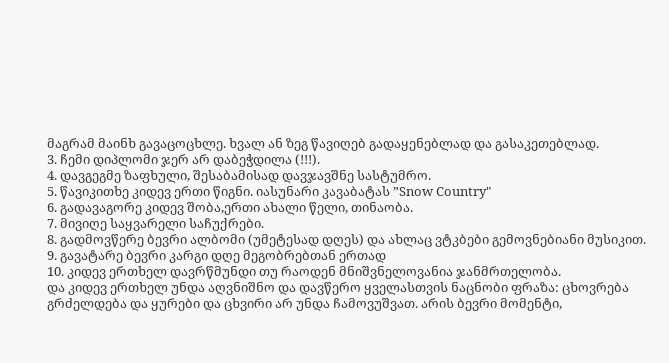მაგრამ მაინხ გავაცოცხლე. ხვალ ან ზეგ წავიღებ გადაყენებლად და გასაკეთებლად.
3. ჩემი დიპლომი ჯერ არ დაბეჭდილა (!!!).
4. დავგეგმე ზაფხული, შესაბამისად დავჯავშნე სასტუმრო.
5. წავიკითხე კიდევ ერთი წიგნი. იასუნარი კავაბატას ”Snow Country"
6. გადავაგორე კიდევ შობა,ერთი ახალი წელი, თინაობა.
7. მივიღე საყვარელი საჩუქრები.
8. გადმოვწერე ბევრი ალბომი (უმეტესად დღეს) და ახლაც ვტკბები გემოვნებიანი მუსიკით.
9. გავატარე ბევრი კარგი დღე მეგობრებთან ერთად
10. კიდევ ერთხელ დავრწმუნდი თუ რაოდენ მნიშვნელოვანია ჯანმრთელობა.
და კიდევ ერთხელ უნდა აღვნიშნო და დავწერო ყველასთვის ნაცნობი ფრაზა: ცხოვრება გრძელდება და ყურები და ცხვირი არ უნდა ჩამოვუშვათ. არის ბევრი მომენტი,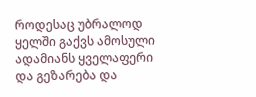როდესაც უბრალოდ ყელში გაქვს ამოსული ადამიანს ყველაფერი და გეზარება და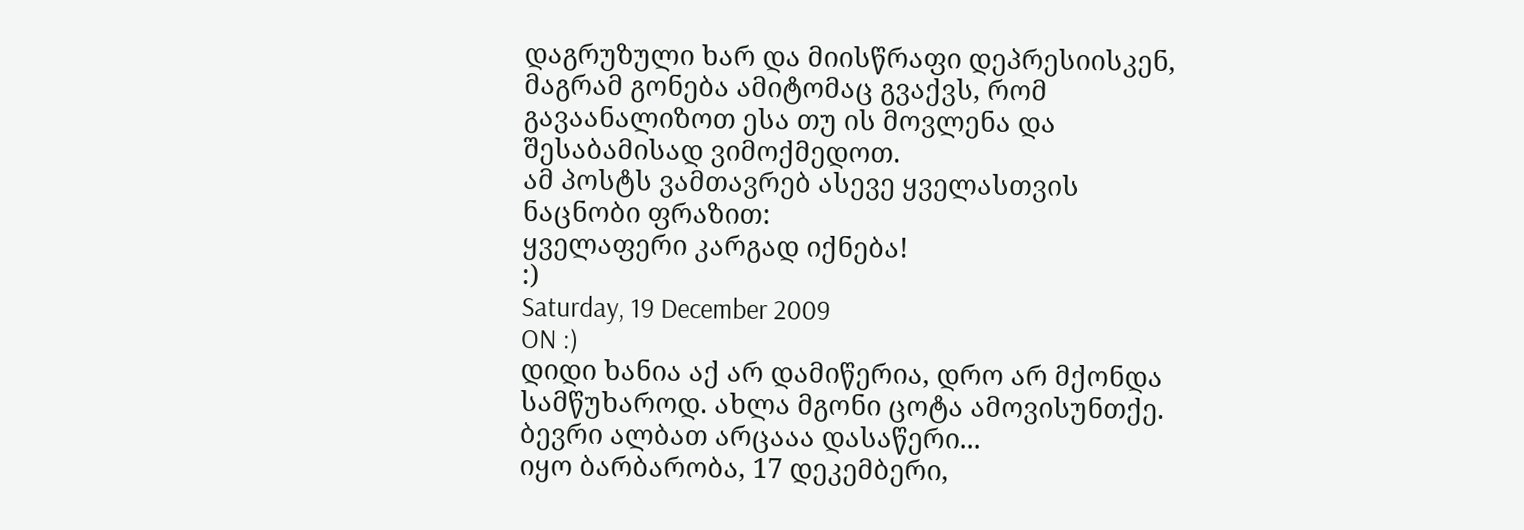დაგრუზული ხარ და მიისწრაფი დეპრესიისკენ, მაგრამ გონება ამიტომაც გვაქვს, რომ გავაანალიზოთ ესა თუ ის მოვლენა და შესაბამისად ვიმოქმედოთ.
ამ პოსტს ვამთავრებ ასევე ყველასთვის ნაცნობი ფრაზით:
ყველაფერი კარგად იქნება!
:)
Saturday, 19 December 2009
ON :)
დიდი ხანია აქ არ დამიწერია, დრო არ მქონდა სამწუხაროდ. ახლა მგონი ცოტა ამოვისუნთქე.
ბევრი ალბათ არცააა დასაწერი...
იყო ბარბარობა, 17 დეკემბერი,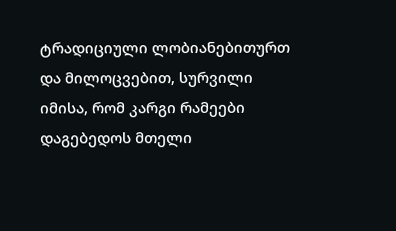ტრადიციული ლობიანებითურთ და მილოცვებით, სურვილი იმისა, რომ კარგი რამეები დაგებედოს მთელი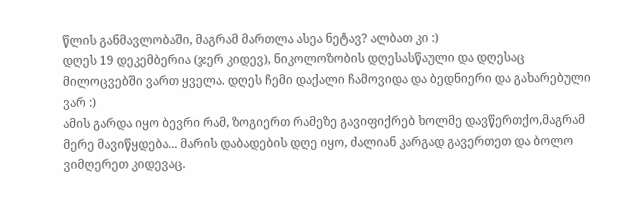წლის განმავლობაში, მაგრამ მართლა ასეა ნეტავ? ალბათ კი :)
დღეს 19 დეკემბერია (ჯერ კიდევ), ნიკოლოზობის დღესასწაული და დღესაც მილოცვებში ვართ ყველა. დღეს ჩემი დაქალი ჩამოვიდა და ბედნიერი და გახარებული ვარ :)
ამის გარდა იყო ბევრი რამ, ზოგიერთ რამეზე გავიფიქრებ ხოლმე დავწერთქო,მაგრამ მერე მავიწყდება... მარის დაბადების დღე იყო, ძალიან კარგად გავერთეთ და ბოლო ვიმღერეთ კიდევაც.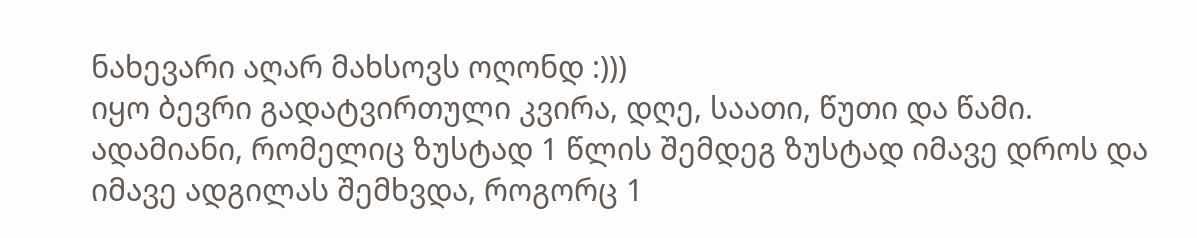ნახევარი აღარ მახსოვს ოღონდ :)))
იყო ბევრი გადატვირთული კვირა, დღე, საათი, წუთი და წამი.
ადამიანი, რომელიც ზუსტად 1 წლის შემდეგ ზუსტად იმავე დროს და იმავე ადგილას შემხვდა, როგორც 1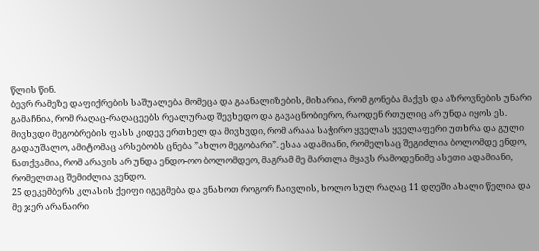წლის წინ.
ბევრ რამეზე დაფიქრების საშუალება მომეცა და გაანალიზების, მიხარია, რომ გონება მაქვს და აზროვნების უნარი გამაჩნია, რომ რაღაც-რაღაცეებს რეალურად შევხედო და გავაცნობიერო, რაოდენ რთულიც არ უნდა იყოს ეს.
მივხვდი მეგობრების ფასს კიდევ ერთხელ და მივხვდი, რომ არააა საჭირო ყველას ყველაფერი უთხრა და გული გადაუშალო, ამიტომაც არსებობს ცნება ”ახლო მეგობარი”. ესაა ადამიანი, რომელსაც შეგიძლია ბოლომდე ენდო, ნათქვამია, რომ არავის არ უნდა ენდო-ოო ბოლომდეო, მაგრამ მე მართლა მყავს რამოდენიმე ასეთი ადამიანი, რომელთაც შემიძლია ვენდო.
25 დეკემბერს კლასის ქეიფი იგეგმება და ვნახოთ როგორ ჩაივლის, ხოლო სულ რაღაც 11 დღეში ახალი წელია და მე ჯერ არანაირი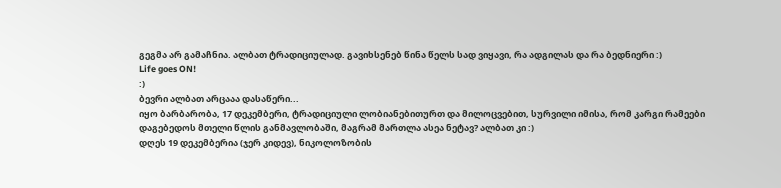გეგმა არ გამაჩნია. ალბათ ტრადიციულად. გავიხსენებ წინა წელს სად ვიყავი, რა ადგილას და რა ბედნიერი :)
Life goes ON!
:)
ბევრი ალბათ არცააა დასაწერი...
იყო ბარბარობა, 17 დეკემბერი, ტრადიციული ლობიანებითურთ და მილოცვებით, სურვილი იმისა, რომ კარგი რამეები დაგებედოს მთელი წლის განმავლობაში, მაგრამ მართლა ასეა ნეტავ? ალბათ კი :)
დღეს 19 დეკემბერია (ჯერ კიდევ), ნიკოლოზობის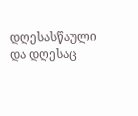დღესასწაული და დღესაც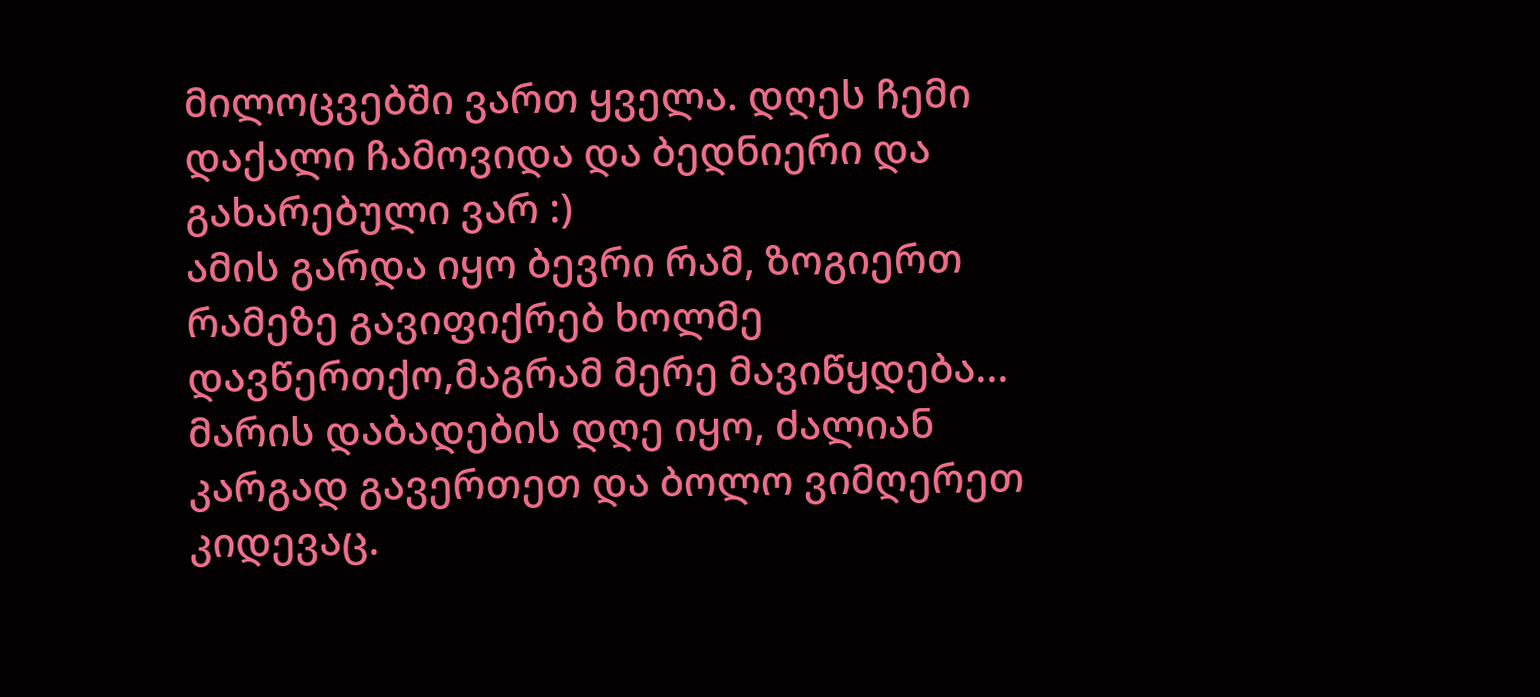მილოცვებში ვართ ყველა. დღეს ჩემი დაქალი ჩამოვიდა და ბედნიერი და გახარებული ვარ :)
ამის გარდა იყო ბევრი რამ, ზოგიერთ რამეზე გავიფიქრებ ხოლმე დავწერთქო,მაგრამ მერე მავიწყდება... მარის დაბადების დღე იყო, ძალიან კარგად გავერთეთ და ბოლო ვიმღერეთ კიდევაც.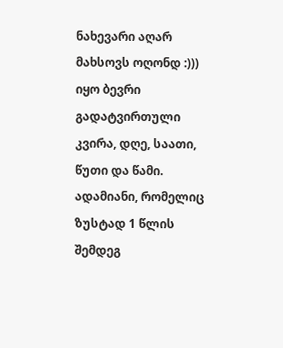ნახევარი აღარ მახსოვს ოღონდ :)))
იყო ბევრი გადატვირთული კვირა, დღე, საათი, წუთი და წამი.
ადამიანი, რომელიც ზუსტად 1 წლის შემდეგ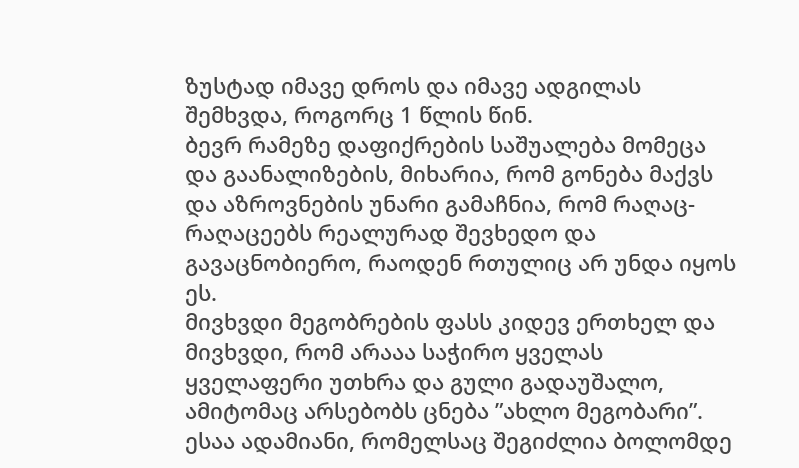ზუსტად იმავე დროს და იმავე ადგილას შემხვდა, როგორც 1 წლის წინ.
ბევრ რამეზე დაფიქრების საშუალება მომეცა და გაანალიზების, მიხარია, რომ გონება მაქვს და აზროვნების უნარი გამაჩნია, რომ რაღაც-რაღაცეებს რეალურად შევხედო და გავაცნობიერო, რაოდენ რთულიც არ უნდა იყოს ეს.
მივხვდი მეგობრების ფასს კიდევ ერთხელ და მივხვდი, რომ არააა საჭირო ყველას ყველაფერი უთხრა და გული გადაუშალო, ამიტომაც არსებობს ცნება ”ახლო მეგობარი”. ესაა ადამიანი, რომელსაც შეგიძლია ბოლომდე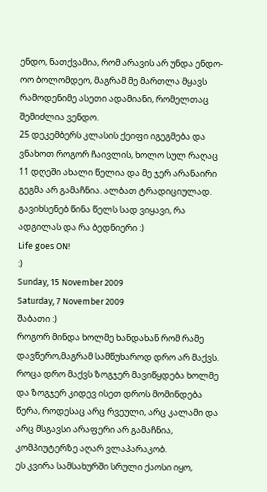ენდო, ნათქვამია, რომ არავის არ უნდა ენდო-ოო ბოლომდეო, მაგრამ მე მართლა მყავს რამოდენიმე ასეთი ადამიანი, რომელთაც შემიძლია ვენდო.
25 დეკემბერს კლასის ქეიფი იგეგმება და ვნახოთ როგორ ჩაივლის, ხოლო სულ რაღაც 11 დღეში ახალი წელია და მე ჯერ არანაირი გეგმა არ გამაჩნია. ალბათ ტრადიციულად. გავიხსენებ წინა წელს სად ვიყავი, რა ადგილას და რა ბედნიერი :)
Life goes ON!
:)
Sunday, 15 November 2009
Saturday, 7 November 2009
შაბათი :)
როგორ მინდა ხოლმე ხანდახან რომ რამე დავწერო,მაგრამ სამწუხაროდ დრო არ მაქვს. როცა დრო მაქვს ზოგჯერ მავიწყდება ხოლმე და ზოგჯერ კიდევ ისეთ დროს მომინდება წერა, როდესაც არც რვეული, არც კალამი და არც მსგავსი არაფერი არ გამაჩნია, კომპიუტერზე აღარ ვლაპარაკობ.
ეს კვირა სამსახურში სრული ქაოსი იყო,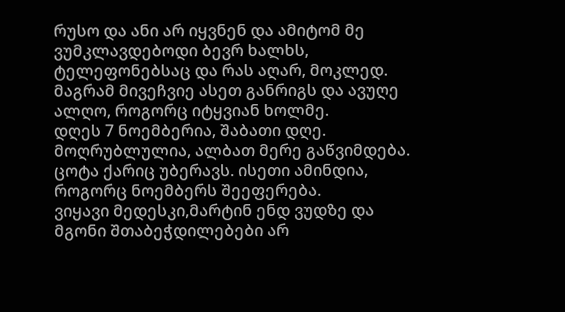რუსო და ანი არ იყვნენ და ამიტომ მე ვუმკლავდებოდი ბევრ ხალხს, ტელეფონებსაც და რას აღარ, მოკლედ. მაგრამ მივეჩვიე ასეთ განრიგს და ავუღე ალღო, როგორც იტყვიან ხოლმე.
დღეს 7 ნოემბერია, შაბათი დღე. მოღრუბლულია, ალბათ მერე გაწვიმდება. ცოტა ქარიც უბერავს. ისეთი ამინდია, როგორც ნოემბერს შეეფერება.
ვიყავი მედესკი,მარტინ ენდ ვუდზე და მგონი შთაბეჭდილებები არ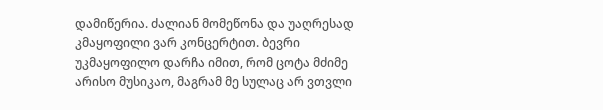დამიწერია. ძალიან მომეწონა და უაღრესად კმაყოფილი ვარ კონცერტით. ბევრი უკმაყოფილო დარჩა იმით, რომ ცოტა მძიმე არისო მუსიკაო, მაგრამ მე სულაც არ ვთვლი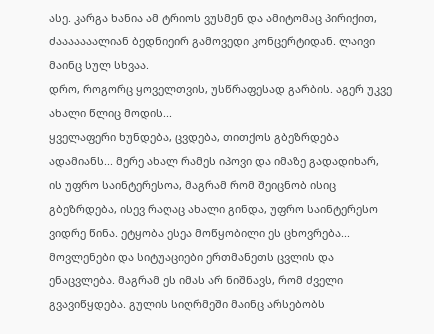ასე. კარგა ხანია ამ ტრიოს ვუსმენ და ამიტომაც პირიქით, ძააააააალიან ბედნიეირ გამოვედი კონცერტიდან. ლაივი მაინც სულ სხვაა.
დრო, როგორც ყოველთვის, უსწრაფესად გარბის. აგერ უკვე ახალი წლიც მოდის...
ყველაფერი ხუნდება, ცვდება, თითქოს გბეზრდება ადამიანს... მერე ახალ რამეს იპოვი და იმაზე გადადიხარ, ის უფრო საინტერესოა, მაგრამ რომ შეიცნობ ისიც გბეზრდება, ისევ რაღაც ახალი გინდა, უფრო საინტერესო ვიდრე წინა. ეტყობა ესეა მოწყობილი ეს ცხოვრება... მოვლენები და სიტუაციები ერთმანეთს ცვლის და ენაცვლება. მაგრამ ეს იმას არ ნიშნავს, რომ ძველი გვავიწყდება. გულის სიღრმეში მაინც არსებობს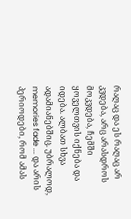რაღაც და ეს რაღაც არ კვდება, არც არასდროს მოკვდება, ჩემში ყოველთვის იქნება და იდება. ალბათ სხვა ადამიანებშიც. უბრალოდ, memories fade ... და არის პერიოდები, რომ ამას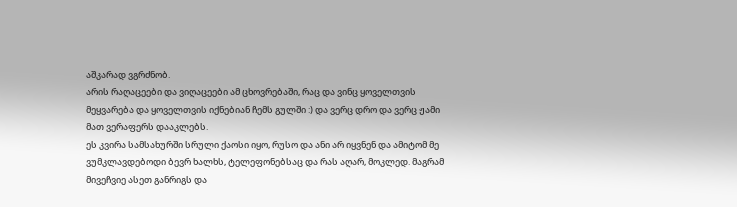აშკარად ვგრძნობ.
არის რაღაცეები და ვიღაცეები ამ ცხოვრებაში, რაც და ვინც ყოველთვის მეყვარება და ყოველთვის იქნებიან ჩემს გულში :) და ვერც დრო და ვერც ჟამი მათ ვერაფერს დააკლებს.
ეს კვირა სამსახურში სრული ქაოსი იყო, რუსო და ანი არ იყვნენ და ამიტომ მე ვუმკლავდებოდი ბევრ ხალხს, ტელეფონებსაც და რას აღარ, მოკლედ. მაგრამ მივეჩვიე ასეთ განრიგს და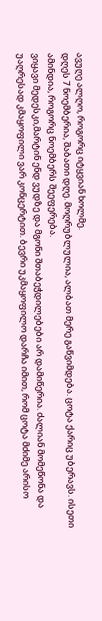ავუღე ალღო, როგორც იტყვიან ხოლმე.
დღეს 7 ნოემბერია, შაბათი დღე. მოღრუბლულია, ალბათ მერე გაწვიმდება. ცოტა ქარიც უბერავს. ისეთი ამინდია, როგორც ნოემბერს შეეფერება.
ვიყავი მედესკი,მარტინ ენდ ვუდზე და მგონი შთაბეჭდილებები არ დამიწერია. ძალიან მომეწონა და უაღრესად კმაყოფილი ვარ კონცერტით. ბევრი უკმაყოფილო დარჩა იმით, რომ ცოტა მძიმე არისო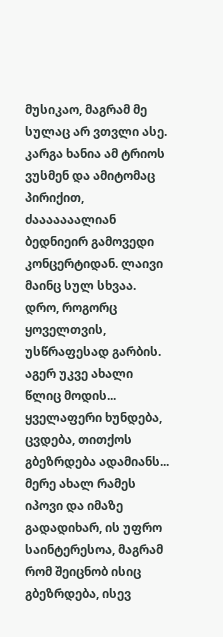მუსიკაო, მაგრამ მე სულაც არ ვთვლი ასე. კარგა ხანია ამ ტრიოს ვუსმენ და ამიტომაც პირიქით, ძააააააალიან ბედნიეირ გამოვედი კონცერტიდან. ლაივი მაინც სულ სხვაა.
დრო, როგორც ყოველთვის, უსწრაფესად გარბის. აგერ უკვე ახალი წლიც მოდის...
ყველაფერი ხუნდება, ცვდება, თითქოს გბეზრდება ადამიანს... მერე ახალ რამეს იპოვი და იმაზე გადადიხარ, ის უფრო საინტერესოა, მაგრამ რომ შეიცნობ ისიც გბეზრდება, ისევ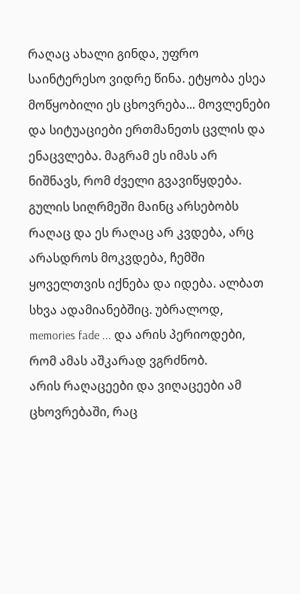რაღაც ახალი გინდა, უფრო საინტერესო ვიდრე წინა. ეტყობა ესეა მოწყობილი ეს ცხოვრება... მოვლენები და სიტუაციები ერთმანეთს ცვლის და ენაცვლება. მაგრამ ეს იმას არ ნიშნავს, რომ ძველი გვავიწყდება. გულის სიღრმეში მაინც არსებობს რაღაც და ეს რაღაც არ კვდება, არც არასდროს მოკვდება, ჩემში ყოველთვის იქნება და იდება. ალბათ სხვა ადამიანებშიც. უბრალოდ, memories fade ... და არის პერიოდები, რომ ამას აშკარად ვგრძნობ.
არის რაღაცეები და ვიღაცეები ამ ცხოვრებაში, რაც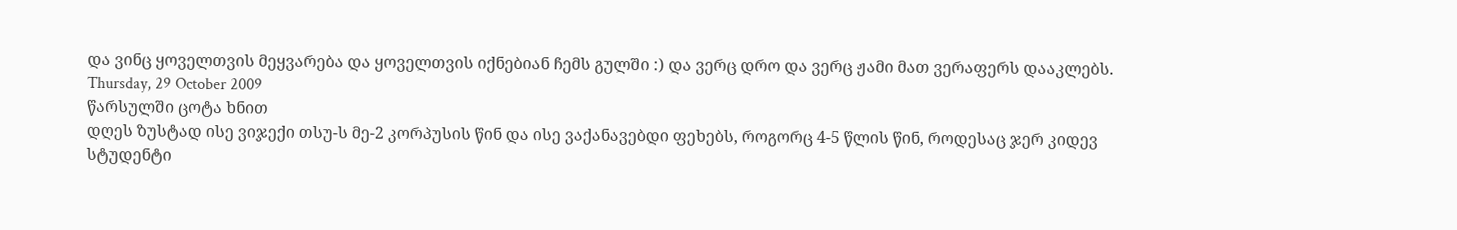და ვინც ყოველთვის მეყვარება და ყოველთვის იქნებიან ჩემს გულში :) და ვერც დრო და ვერც ჟამი მათ ვერაფერს დააკლებს.
Thursday, 29 October 2009
წარსულში ცოტა ხნით
დღეს ზუსტად ისე ვიჯექი თსუ-ს მე-2 კორპუსის წინ და ისე ვაქანავებდი ფეხებს, როგორც 4-5 წლის წინ, როდესაც ჯერ კიდევ სტუდენტი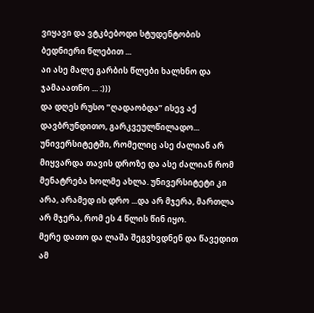ვიყავი და ვტკბებოდი სტუდენტობის ბედნიერი წლებით ...
აი ასე მალე გარბის წლები ხალხნო და ჯამააათნო ... :)))
და დღეს რუსო ”ღადაობდა” ისევ აქ დავბრუნდითო, გარკვეულწილადო... უნივერსიტეტში, რომელიც ასე ძალიან არ მიყვარდა თავის დროზე და ასე ძალიან რომ მენატრება ხოლმე ახლა. უნივერსიტეტი კი არა, არამედ ის დრო ...და არ მჯერა, მართლა არ მჯერა, რომ ეს 4 წლის წინ იყო.
მერე დათო და ლაშა შეგვხვდნენ და წავედით ამ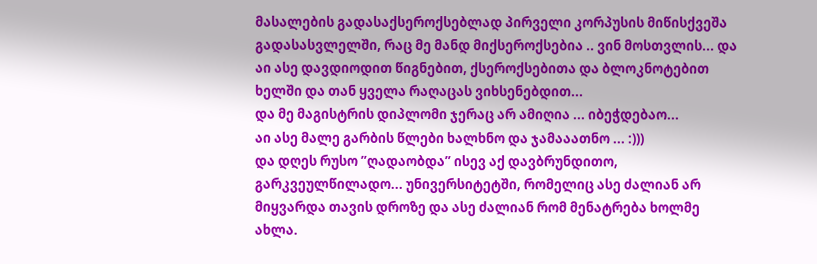მასალების გადასაქსეროქსებლად პირველი კორპუსის მიწისქვეშა გადასასვლელში, რაც მე მანდ მიქსეროქსებია .. ვინ მოსთვლის... და აი ასე დავდიოდით წიგნებით, ქსეროქსებითა და ბლოკნოტებით ხელში და თან ყველა რაღაცას ვიხსენებდით...
და მე მაგისტრის დიპლომი ჯერაც არ ამიღია ... იბეჭდებაო...
აი ასე მალე გარბის წლები ხალხნო და ჯამააათნო ... :)))
და დღეს რუსო ”ღადაობდა” ისევ აქ დავბრუნდითო, გარკვეულწილადო... უნივერსიტეტში, რომელიც ასე ძალიან არ მიყვარდა თავის დროზე და ასე ძალიან რომ მენატრება ხოლმე ახლა.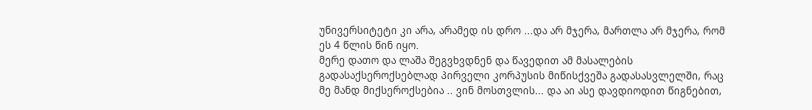უნივერსიტეტი კი არა, არამედ ის დრო ...და არ მჯერა, მართლა არ მჯერა, რომ ეს 4 წლის წინ იყო.
მერე დათო და ლაშა შეგვხვდნენ და წავედით ამ მასალების გადასაქსეროქსებლად პირველი კორპუსის მიწისქვეშა გადასასვლელში, რაც მე მანდ მიქსეროქსებია .. ვინ მოსთვლის... და აი ასე დავდიოდით წიგნებით,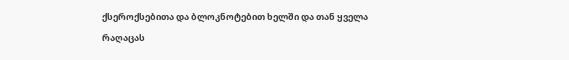ქსეროქსებითა და ბლოკნოტებით ხელში და თან ყველა რაღაცას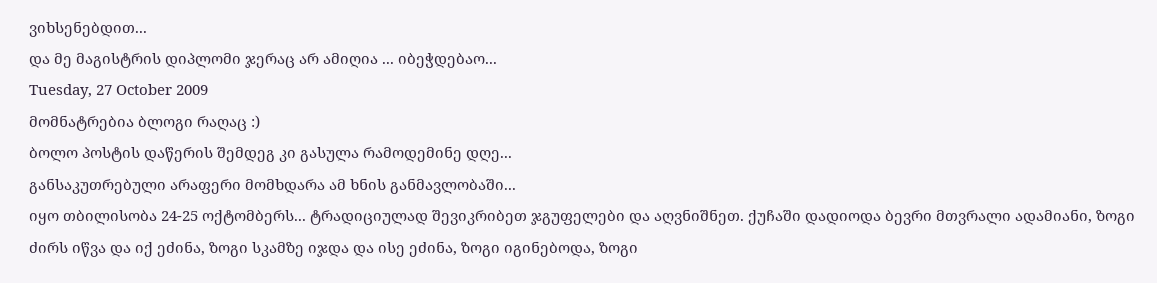ვიხსენებდით...
და მე მაგისტრის დიპლომი ჯერაც არ ამიღია ... იბეჭდებაო...
Tuesday, 27 October 2009
მომნატრებია ბლოგი რაღაც :)
ბოლო პოსტის დაწერის შემდეგ კი გასულა რამოდემინე დღე...
განსაკუთრებული არაფერი მომხდარა ამ ხნის განმავლობაში...
იყო თბილისობა 24-25 ოქტომბერს... ტრადიციულად შევიკრიბეთ ჯგუფელები და აღვნიშნეთ. ქუჩაში დადიოდა ბევრი მთვრალი ადამიანი, ზოგი ძირს იწვა და იქ ეძინა, ზოგი სკამზე იჯდა და ისე ეძინა, ზოგი იგინებოდა, ზოგი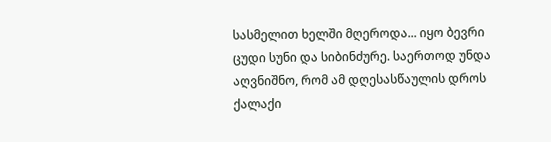სასმელით ხელში მღეროდა... იყო ბევრი ცუდი სუნი და სიბინძურე. საერთოდ უნდა აღვნიშნო, რომ ამ დღესასწაულის დროს ქალაქი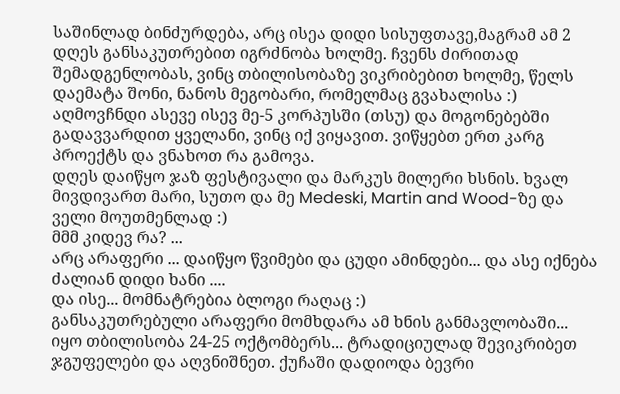საშინლად ბინძურდება, არც ისეა დიდი სისუფთავე,მაგრამ ამ 2 დღეს განსაკუთრებით იგრძნობა ხოლმე. ჩვენს ძირითად შემადგენლობას, ვინც თბილისობაზე ვიკრიბებით ხოლმე, წელს დაემატა შონი, ნანოს მეგობარი, რომელმაც გვახალისა :)
აღმოვჩნდი ასევე ისევ მე-5 კორპუსში (თსუ) და მოგონებებში გადავვარდით ყველანი, ვინც იქ ვიყავით. ვიწყებთ ერთ კარგ პროექტს და ვნახოთ რა გამოვა.
დღეს დაიწყო ჯაზ ფესტივალი და მარკუს მილერი ხსნის. ხვალ მივდივართ მარი, სუთო და მე Medeski, Martin and Wood-ზე და ველი მოუთმენლად :)
მმმ კიდევ რა? ...
არც არაფერი ... დაიწყო წვიმები და ცუდი ამინდები... და ასე იქნება ძალიან დიდი ხანი ....
და ისე... მომნატრებია ბლოგი რაღაც :)
განსაკუთრებული არაფერი მომხდარა ამ ხნის განმავლობაში...
იყო თბილისობა 24-25 ოქტომბერს... ტრადიციულად შევიკრიბეთ ჯგუფელები და აღვნიშნეთ. ქუჩაში დადიოდა ბევრი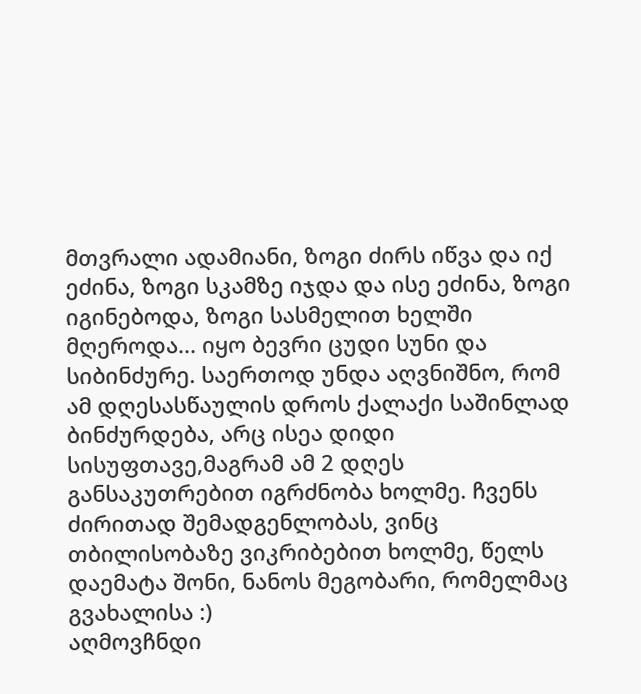მთვრალი ადამიანი, ზოგი ძირს იწვა და იქ ეძინა, ზოგი სკამზე იჯდა და ისე ეძინა, ზოგი იგინებოდა, ზოგი სასმელით ხელში მღეროდა... იყო ბევრი ცუდი სუნი და სიბინძურე. საერთოდ უნდა აღვნიშნო, რომ ამ დღესასწაულის დროს ქალაქი საშინლად ბინძურდება, არც ისეა დიდი სისუფთავე,მაგრამ ამ 2 დღეს განსაკუთრებით იგრძნობა ხოლმე. ჩვენს ძირითად შემადგენლობას, ვინც თბილისობაზე ვიკრიბებით ხოლმე, წელს დაემატა შონი, ნანოს მეგობარი, რომელმაც გვახალისა :)
აღმოვჩნდი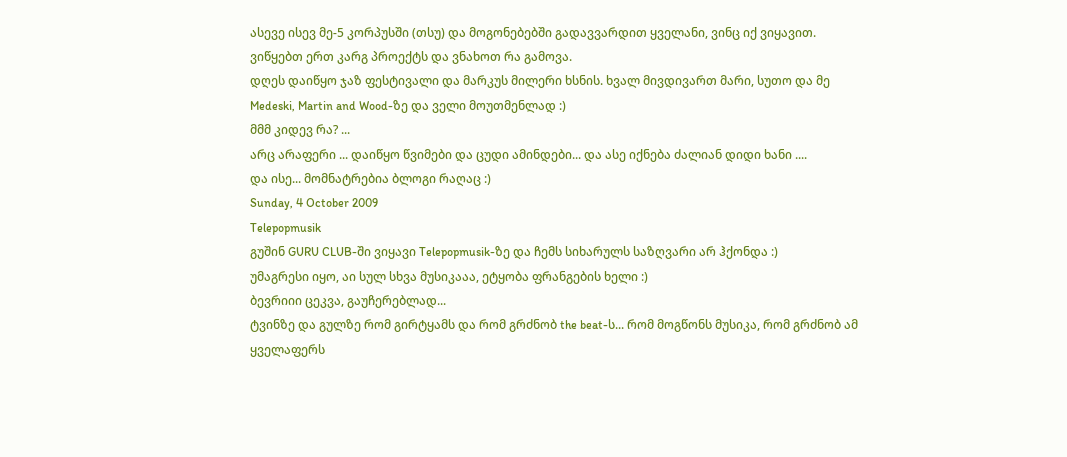ასევე ისევ მე-5 კორპუსში (თსუ) და მოგონებებში გადავვარდით ყველანი, ვინც იქ ვიყავით. ვიწყებთ ერთ კარგ პროექტს და ვნახოთ რა გამოვა.
დღეს დაიწყო ჯაზ ფესტივალი და მარკუს მილერი ხსნის. ხვალ მივდივართ მარი, სუთო და მე Medeski, Martin and Wood-ზე და ველი მოუთმენლად :)
მმმ კიდევ რა? ...
არც არაფერი ... დაიწყო წვიმები და ცუდი ამინდები... და ასე იქნება ძალიან დიდი ხანი ....
და ისე... მომნატრებია ბლოგი რაღაც :)
Sunday, 4 October 2009
Telepopmusik
გუშინ GURU CLUB-ში ვიყავი Telepopmusik-ზე და ჩემს სიხარულს საზღვარი არ ჰქონდა :)
უმაგრესი იყო, აი სულ სხვა მუსიკააა, ეტყობა ფრანგების ხელი :)
ბევრიიი ცეკვა, გაუჩერებლად...
ტვინზე და გულზე რომ გირტყამს და რომ გრძნობ the beat-ს... რომ მოგწონს მუსიკა, რომ გრძნობ ამ ყველაფერს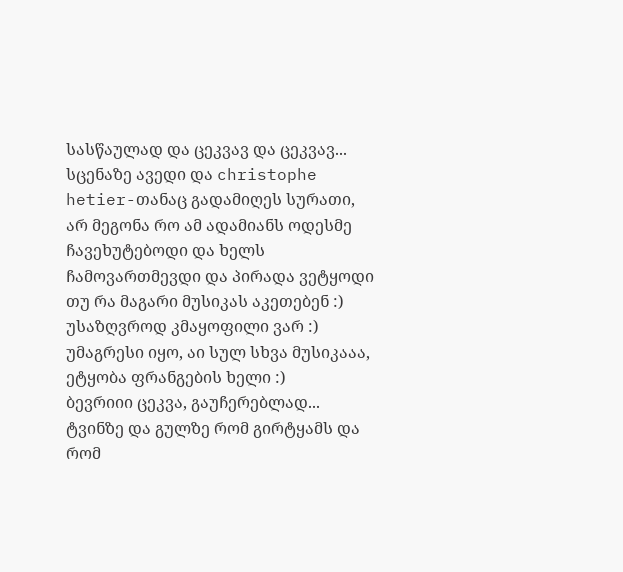სასწაულად და ცეკვავ და ცეკვავ...
სცენაზე ავედი და christophe hetier-თანაც გადამიღეს სურათი, არ მეგონა რო ამ ადამიანს ოდესმე ჩავეხუტებოდი და ხელს ჩამოვართმევდი და პირადა ვეტყოდი თუ რა მაგარი მუსიკას აკეთებენ :)
უსაზღვროდ კმაყოფილი ვარ :)
უმაგრესი იყო, აი სულ სხვა მუსიკააა, ეტყობა ფრანგების ხელი :)
ბევრიიი ცეკვა, გაუჩერებლად...
ტვინზე და გულზე რომ გირტყამს და რომ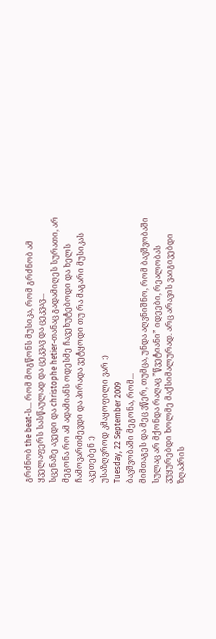გრძნობ the beat-ს... რომ მოგწონს მუსიკა, რომ გრძნობ ამ ყველაფერს სასწაულად და ცეკვავ და ცეკვავ...
სცენაზე ავედი და christophe hetier-თანაც გადამიღეს სურათი, არ მეგონა რო ამ ადამიანს ოდესმე ჩავეხუტებოდი და ხელს ჩამოვართმევდი და პირადა ვეტყოდი თუ რა მაგარი მუსიკას აკეთებენ :)
უსაზღვროდ კმაყოფილი ვარ :)
Tuesday, 22 September 2009
ბავშვობაში მეგონა, რომ...
მიმთაგეს და მეც ვწერ, თუმცა, უნდა აღვნიშნო, რომ ბავშვობაში სულაც არ მქონდა რაღაც ”წვეტიანი” იდეები, რეალობას ვუყურებდი ხოლმე მაქსიმალურად. არც არავის ვაიგივებდი ზღაპრის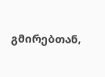გმირებთან,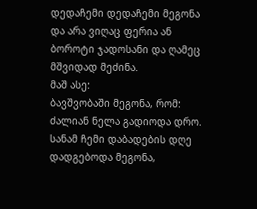დედაჩემი დედაჩემი მეგონა და არა ვიღაც ფერია ან ბოროტი ჯადოსანი და ღამეც მშვიდად მეძინა.
მაშ ასე:
ბავშვობაში მეგონა, რომ:
ძალიან ნელა გადიოდა დრო. სანამ ჩემი დაბადების დღე დადგებოდა მეგონა,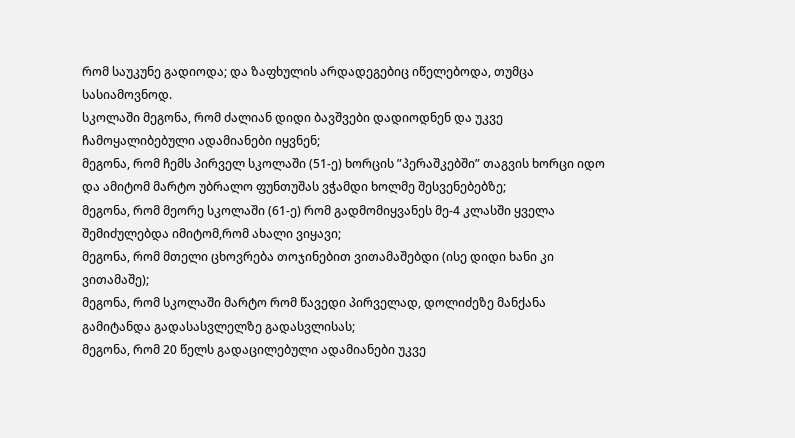რომ საუკუნე გადიოდა; და ზაფხულის არდადეგებიც იწელებოდა, თუმცა სასიამოვნოდ.
სკოლაში მეგონა, რომ ძალიან დიდი ბავშვები დადიოდნენ და უკვე ჩამოყალიბებული ადამიანები იყვნენ;
მეგონა, რომ ჩემს პირველ სკოლაში (51-ე) ხორცის ”პერაშკებში” თაგვის ხორცი იდო და ამიტომ მარტო უბრალო ფუნთუშას ვჭამდი ხოლმე შესვენებებზე;
მეგონა, რომ მეორე სკოლაში (61-ე) რომ გადმომიყვანეს მე-4 კლასში ყველა შემიძულებდა იმიტომ,რომ ახალი ვიყავი;
მეგონა, რომ მთელი ცხოვრება თოჯინებით ვითამაშებდი (ისე დიდი ხანი კი ვითამაშე);
მეგონა, რომ სკოლაში მარტო რომ წავედი პირველად, დოლიძეზე მანქანა გამიტანდა გადასასვლელზე გადასვლისას;
მეგონა, რომ 20 წელს გადაცილებული ადამიანები უკვე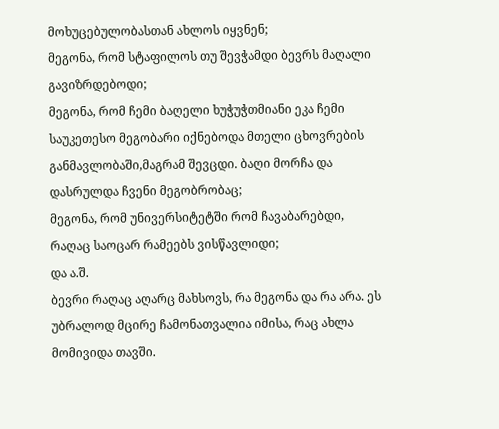მოხუცებულობასთან ახლოს იყვნენ;
მეგონა, რომ სტაფილოს თუ შევჭამდი ბევრს მაღალი გავიზრდებოდი;
მეგონა, რომ ჩემი ბაღელი ხუჭუჭთმიანი ეკა ჩემი საუკეთესო მეგობარი იქნებოდა მთელი ცხოვრების განმავლობაში,მაგრამ შევცდი. ბაღი მორჩა და დასრულდა ჩვენი მეგობრობაც;
მეგონა, რომ უნივერსიტეტში რომ ჩავაბარებდი, რაღაც საოცარ რამეებს ვისწავლიდი;
და ა.შ.
ბევრი რაღაც აღარც მახსოვს, რა მეგონა და რა არა. ეს უბრალოდ მცირე ჩამონათვალია იმისა, რაც ახლა მომივიდა თავში.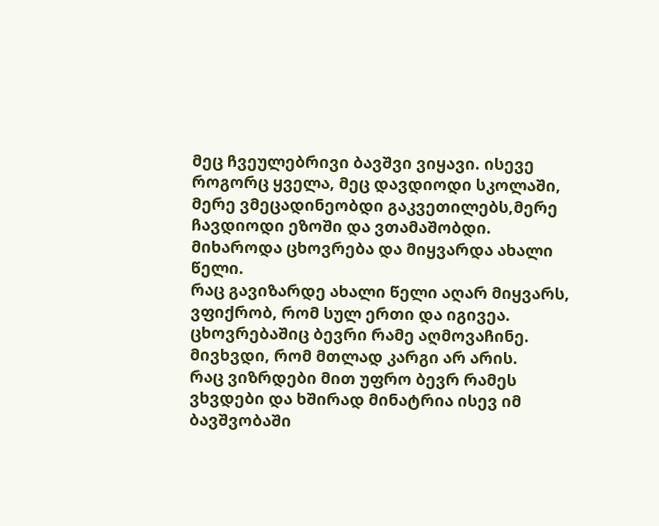მეც ჩვეულებრივი ბავშვი ვიყავი. ისევე როგორც ყველა, მეც დავდიოდი სკოლაში, მერე ვმეცადინეობდი გაკვეთილებს,მერე ჩავდიოდი ეზოში და ვთამაშობდი.
მიხაროდა ცხოვრება და მიყვარდა ახალი წელი.
რაც გავიზარდე ახალი წელი აღარ მიყვარს, ვფიქრობ, რომ სულ ერთი და იგივეა.
ცხოვრებაშიც ბევრი რამე აღმოვაჩინე. მივხვდი, რომ მთლად კარგი არ არის.
რაც ვიზრდები მით უფრო ბევრ რამეს ვხვდები და ხშირად მინატრია ისევ იმ ბავშვობაში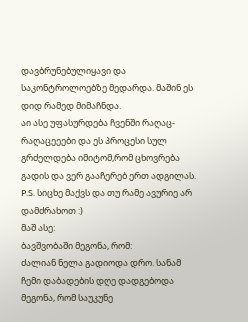დავბრუნებულიყავი და საკონტროლოებზე მედარდა. მაშინ ეს დიდ რამედ მიმაჩნდა.
აი ასე უფასურდება ჩვენში რაღაც-რაღაცეეები და ეს პროცესი სულ გრძელდება იმიტომ,რომ ცხოვრება გადის და ვერ გააჩერებ ერთ ადგილას.
P.S. სიცხე მაქვს და თუ რამე ავურიე არ დამძრახოთ :)
მაშ ასე:
ბავშვობაში მეგონა, რომ:
ძალიან ნელა გადიოდა დრო. სანამ ჩემი დაბადების დღე დადგებოდა მეგონა, რომ საუკუნე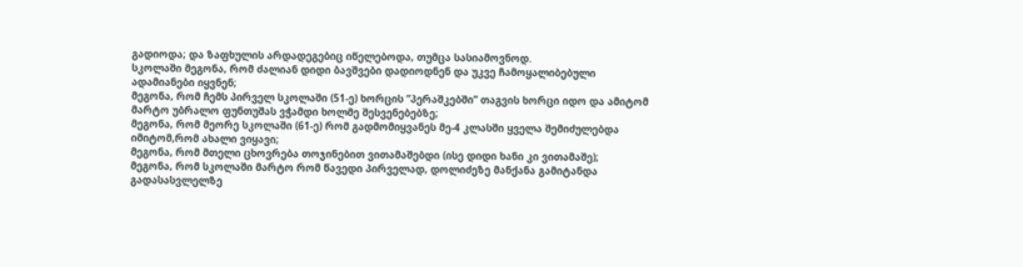გადიოდა; და ზაფხულის არდადეგებიც იწელებოდა, თუმცა სასიამოვნოდ.
სკოლაში მეგონა, რომ ძალიან დიდი ბავშვები დადიოდნენ და უკვე ჩამოყალიბებული ადამიანები იყვნენ;
მეგონა, რომ ჩემს პირველ სკოლაში (51-ე) ხორცის ”პერაშკებში” თაგვის ხორცი იდო და ამიტომ მარტო უბრალო ფუნთუშას ვჭამდი ხოლმე შესვენებებზე;
მეგონა, რომ მეორე სკოლაში (61-ე) რომ გადმომიყვანეს მე-4 კლასში ყველა შემიძულებდა იმიტომ,რომ ახალი ვიყავი;
მეგონა, რომ მთელი ცხოვრება თოჯინებით ვითამაშებდი (ისე დიდი ხანი კი ვითამაშე);
მეგონა, რომ სკოლაში მარტო რომ წავედი პირველად, დოლიძეზე მანქანა გამიტანდა გადასასვლელზე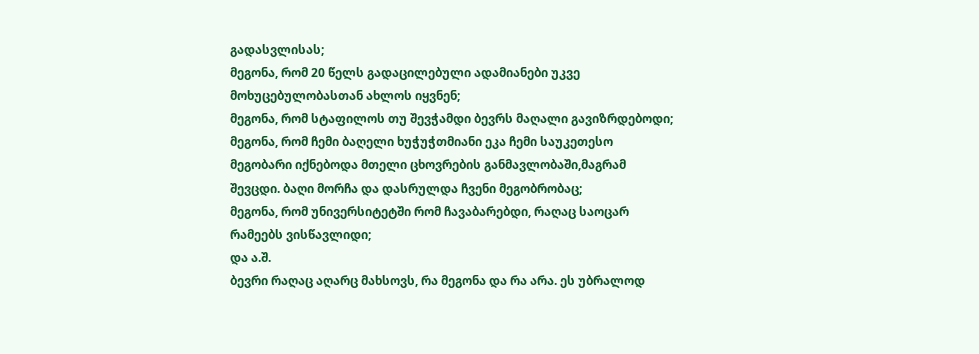გადასვლისას;
მეგონა, რომ 20 წელს გადაცილებული ადამიანები უკვე მოხუცებულობასთან ახლოს იყვნენ;
მეგონა, რომ სტაფილოს თუ შევჭამდი ბევრს მაღალი გავიზრდებოდი;
მეგონა, რომ ჩემი ბაღელი ხუჭუჭთმიანი ეკა ჩემი საუკეთესო მეგობარი იქნებოდა მთელი ცხოვრების განმავლობაში,მაგრამ შევცდი. ბაღი მორჩა და დასრულდა ჩვენი მეგობრობაც;
მეგონა, რომ უნივერსიტეტში რომ ჩავაბარებდი, რაღაც საოცარ რამეებს ვისწავლიდი;
და ა.შ.
ბევრი რაღაც აღარც მახსოვს, რა მეგონა და რა არა. ეს უბრალოდ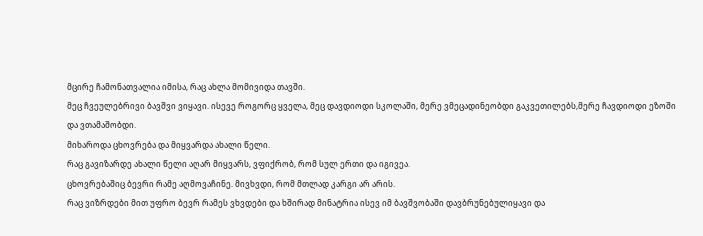მცირე ჩამონათვალია იმისა, რაც ახლა მომივიდა თავში.
მეც ჩვეულებრივი ბავშვი ვიყავი. ისევე როგორც ყველა, მეც დავდიოდი სკოლაში, მერე ვმეცადინეობდი გაკვეთილებს,მერე ჩავდიოდი ეზოში და ვთამაშობდი.
მიხაროდა ცხოვრება და მიყვარდა ახალი წელი.
რაც გავიზარდე ახალი წელი აღარ მიყვარს, ვფიქრობ, რომ სულ ერთი და იგივეა.
ცხოვრებაშიც ბევრი რამე აღმოვაჩინე. მივხვდი, რომ მთლად კარგი არ არის.
რაც ვიზრდები მით უფრო ბევრ რამეს ვხვდები და ხშირად მინატრია ისევ იმ ბავშვობაში დავბრუნებულიყავი და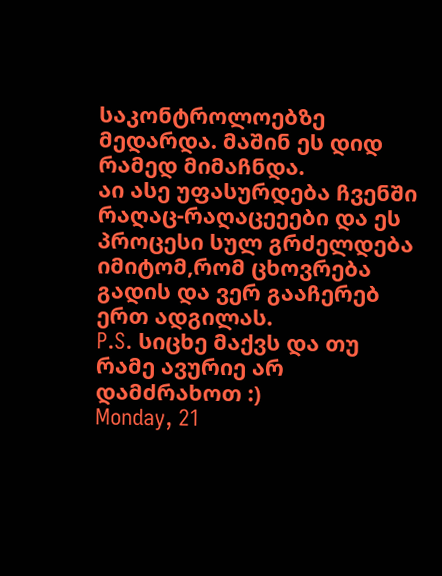საკონტროლოებზე მედარდა. მაშინ ეს დიდ რამედ მიმაჩნდა.
აი ასე უფასურდება ჩვენში რაღაც-რაღაცეეები და ეს პროცესი სულ გრძელდება იმიტომ,რომ ცხოვრება გადის და ვერ გააჩერებ ერთ ადგილას.
P.S. სიცხე მაქვს და თუ რამე ავურიე არ დამძრახოთ :)
Monday, 21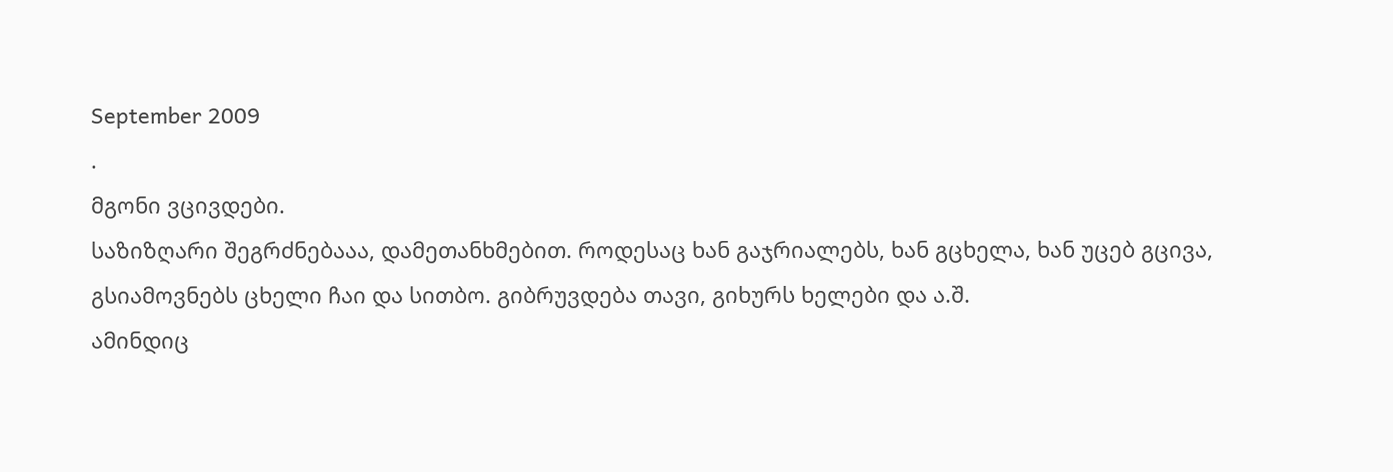September 2009
.
მგონი ვცივდები.
საზიზღარი შეგრძნებააა, დამეთანხმებით. როდესაც ხან გაჯრიალებს, ხან გცხელა, ხან უცებ გცივა, გსიამოვნებს ცხელი ჩაი და სითბო. გიბრუვდება თავი, გიხურს ხელები და ა.შ.
ამინდიც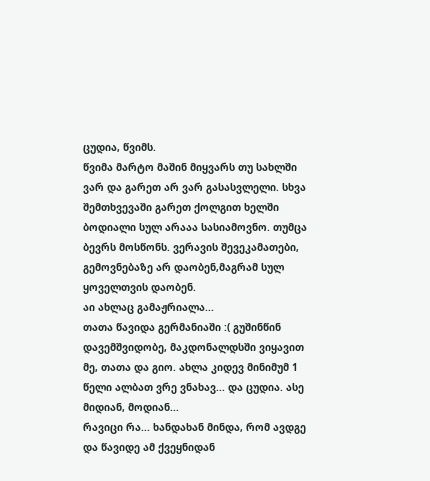ცუდია, წვიმს.
წვიმა მარტო მაშინ მიყვარს თუ სახლში ვარ და გარეთ არ ვარ გასასვლელი. სხვა შემთხვევაში გარეთ ქოლგით ხელში ბოდიალი სულ არააა სასიამოვნო. თუმცა ბევრს მოსწონს. ვერავის შევეკამათები, გემოვნებაზე არ დაობენ,მაგრამ სულ ყოველთვის დაობენ.
აი ახლაც გამაჟრიალა...
თათა წავიდა გერმანიაში :( გუშინწინ დავემშვიდობე, მაკდონალდსში ვიყავით მე, თათა და გიო. ახლა კიდევ მინიმუმ 1 წელი ალბათ ვრე ვნახავ... და ცუდია. ასე მიდიან, მოდიან...
რავიცი რა... ხანდახან მინდა, რომ ავდგე და წავიდე ამ ქვეყნიდან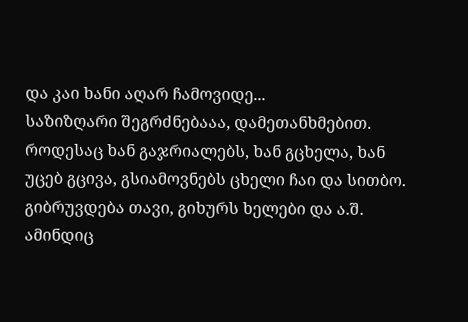და კაი ხანი აღარ ჩამოვიდე...
საზიზღარი შეგრძნებააა, დამეთანხმებით. როდესაც ხან გაჯრიალებს, ხან გცხელა, ხან უცებ გცივა, გსიამოვნებს ცხელი ჩაი და სითბო. გიბრუვდება თავი, გიხურს ხელები და ა.შ.
ამინდიც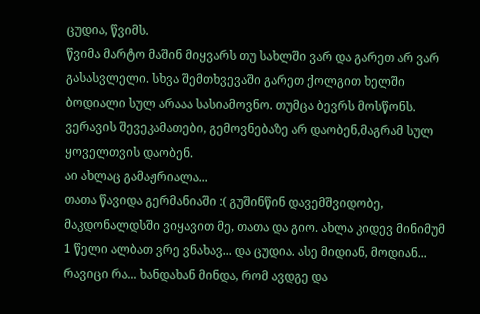ცუდია, წვიმს.
წვიმა მარტო მაშინ მიყვარს თუ სახლში ვარ და გარეთ არ ვარ გასასვლელი. სხვა შემთხვევაში გარეთ ქოლგით ხელში ბოდიალი სულ არააა სასიამოვნო. თუმცა ბევრს მოსწონს. ვერავის შევეკამათები, გემოვნებაზე არ დაობენ,მაგრამ სულ ყოველთვის დაობენ.
აი ახლაც გამაჟრიალა...
თათა წავიდა გერმანიაში :( გუშინწინ დავემშვიდობე, მაკდონალდსში ვიყავით მე, თათა და გიო. ახლა კიდევ მინიმუმ 1 წელი ალბათ ვრე ვნახავ... და ცუდია. ასე მიდიან, მოდიან...
რავიცი რა... ხანდახან მინდა, რომ ავდგე და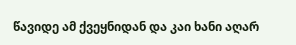წავიდე ამ ქვეყნიდან და კაი ხანი აღარ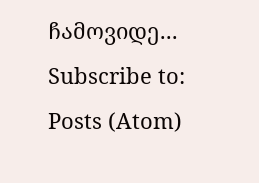ჩამოვიდე...
Subscribe to:
Posts (Atom)